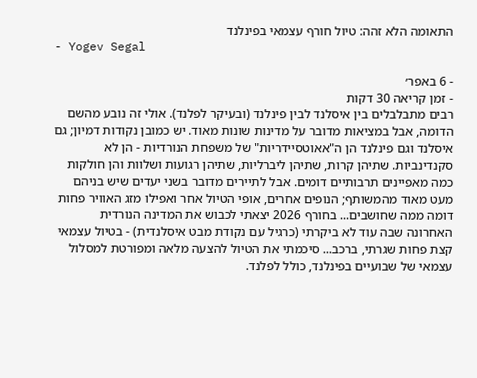התאומה הלא זהה: טיול חורף עצמאי בפינלנד
- Yogev Segal

- 6 באפר׳
- זמן קריאה 30 דקות
רבים מתבלבלים בין איסלנד לבין פינלנד (ובעיקר לפלנד). אולי זה נובע מהשם הדומה, אבל במציאות מדובר על מדינות שונות מאוד. יש כמובן נקודות דמיון; גם איסלנד וגם פינלנד הן ה"אאוטסיידריות" של משפחת הנורדיות - הן לא סקנדינביות. שתיהן קרות, שתיהן ליברליות, שתיהן רגועות ושלוות והן חולקות כמה מאפיינים תרבותיים דומים. אבל לתיירים מדובר בשני יעדים שיש בניהם מעט מאוד מהמשותף; הנופים אחרים, אופי הטיול אחר ואפילו מזג האוויר פחות דומה ממה שחושבים... בחורף 2026 יצאתי לכבוש את המדינה הנורדית האחרונה שבה עוד לא ביקרתי (כרגיל עם נקודת מבט איסלנדית) - בטיול עצמאי קצת פחות שגרתי, ברכב... סיכמתי את הטיול להצעה מלאה ומפורטת למסלול עצמאי של שבועיים בפינלנד, כולל לפלנד.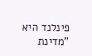פינלנד היא "מדינת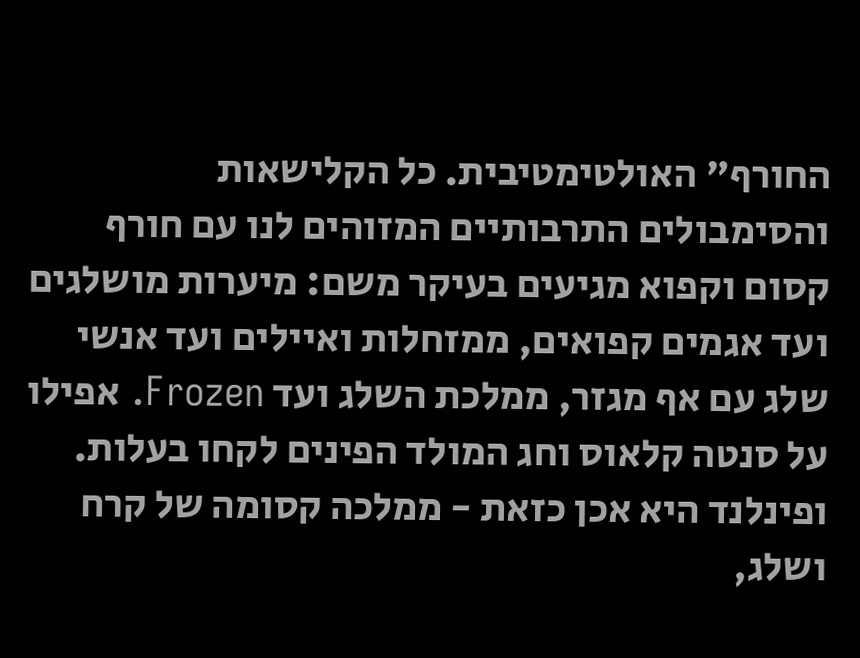החורף" האולטימטיבית. כל הקלישאות והסימבולים התרבותיים המזוהים לנו עם חורף קסום וקפוא מגיעים בעיקר משם: מיערות מושלגים ועד אגמים קפואים, ממזחלות ואיילים ועד אנשי שלג עם אף מגזר, ממלכת השלג ועד Frozen. אפילו על סנטה קלאוס וחג המולד הפינים לקחו בעלות. ופינלנד היא אכן כזאת - ממלכה קסומה של קרח ושלג,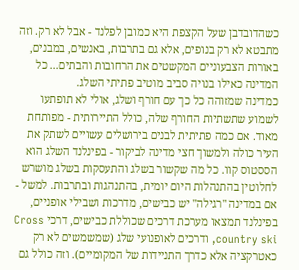כשהדובדבן שעל הקצפת היא כמובן לפלנד - אבל לא רק. וזה מתבטא לא רק בנופים, אלא גם בתרבות, באנשים, במבנים, באורות הצבעוניים המקשטים את הרחובות והבתים... כל המדינה כאילו בנויה סביב מוטיב פתיתי השלג.
כמדינה שמזוהה כל כך עם חורף ושלג, אולי לא תופתעו לשמוע שתשתיות החורף שלה, כולל התיירותית - מפותחת מאוד. אם כמה פתיתית לבנים בירושלים עשויים לשתק את העיר כולה ולמשוך חצי מדינה לביקור - בפינלנד השלג הוא הססטוס קוו. כל מה שקשור בשלג והתעסקות בשלג מושרש לחלוטין בהתנהלות היום יומית, בהתנהגות ובתרבות. למשל - אם במדינה "רגילה" יש כבישים, מדרכות ושבילי אופניים, בפינלנד תמצאו מערכת דרכים שכוללת כבישים, דרכי Cross country ski, ודרכים לאופנועי שלג (שמשמשים לא רק כאטרקציה אלא כדרך התניידות של המקומיים). וזה כולל גם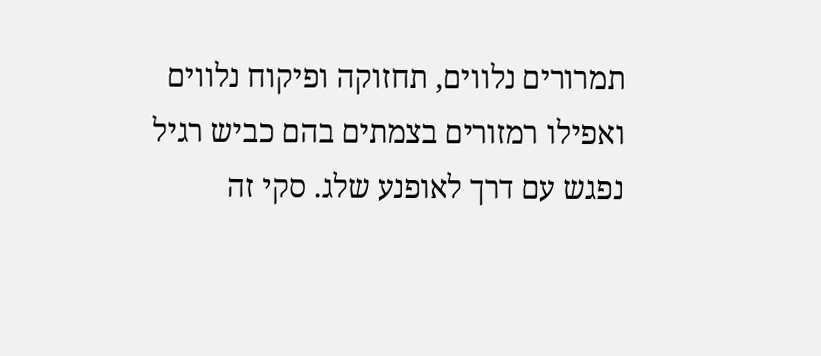תמרורים נלווים, תחזוקה ופיקוח נלווים ואפילו רמזורים בצמתים בהם כביש רגיל נפגש עם דרך לאופנע שלג. סקי זה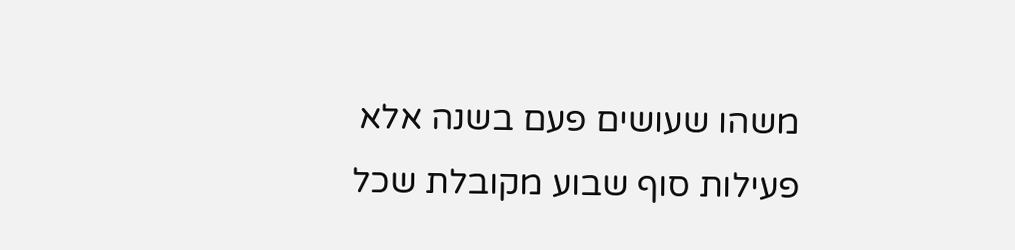משהו שעושים פעם בשנה אלא פעילות סוף שבוע מקובלת שכל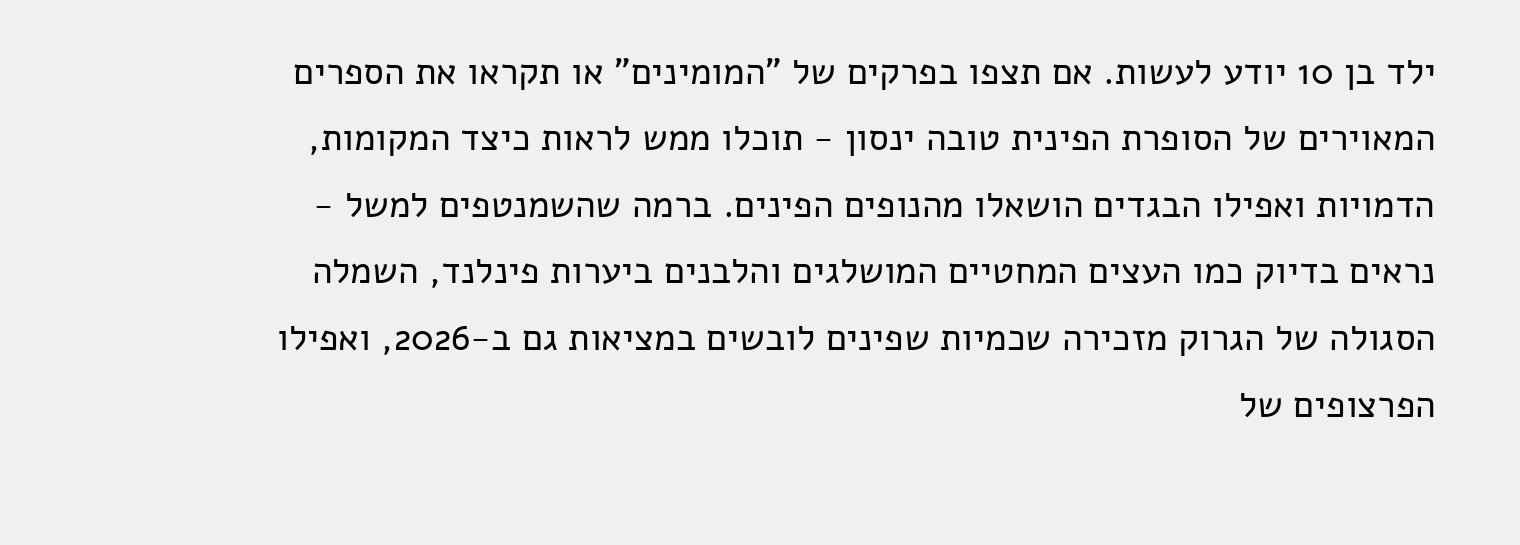ילד בן 10 יודע לעשות. אם תצפו בפרקים של "המומינים" או תקראו את הספרים המאוירים של הסופרת הפינית טובה ינסון - תוכלו ממש לראות כיצד המקומות, הדמויות ואפילו הבגדים הושאלו מהנופים הפינים. ברמה שהשמנטפים למשל - נראים בדיוק כמו העצים המחטיים המושלגים והלבנים ביערות פינלנד, השמלה הסגולה של הגרוק מזכירה שכמיות שפינים לובשים במציאות גם ב-2026, ואפילו הפרצופים של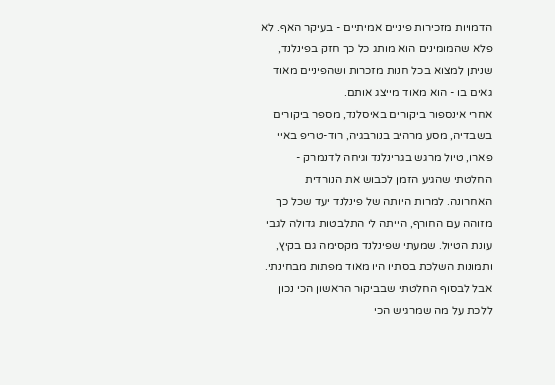הדמויות מזכירות פיניים אמיתיים - בעיקר האף. לא פלא שהמומינים הוא מותג כל כך חזק בפינלנד, שניתן למצוא בכל חנות מזכרות ושהפיניים מאוד גאים בו - הוא מאוד מייצג אותם.
אחרי אינספור ביקורים באיסלנד, מספר ביקורים בשבדיה, מסע מרהיב בנורבגיה, רוד-טריפ באיי פארו, טיול מרגש בגרינלנד וגיחה לדנמרק - החלטתי שהגיע הזמן לכבוש את הנורדית האחרונה. למרות היותה של פינלנד יעד שכל כך מזוהה עם החורף, הייתה לי התלבטות גדולה לגבי עונת הטיול. שמעתי שפינלנד מקסימה גם בקיץ, ותמונות השלכת בסתיו היו מאוד מפתות מבחינתי. אבל לבסוף החלטתי שבביקור הראשון הכי נכון ללכת על מה שמרגיש הכי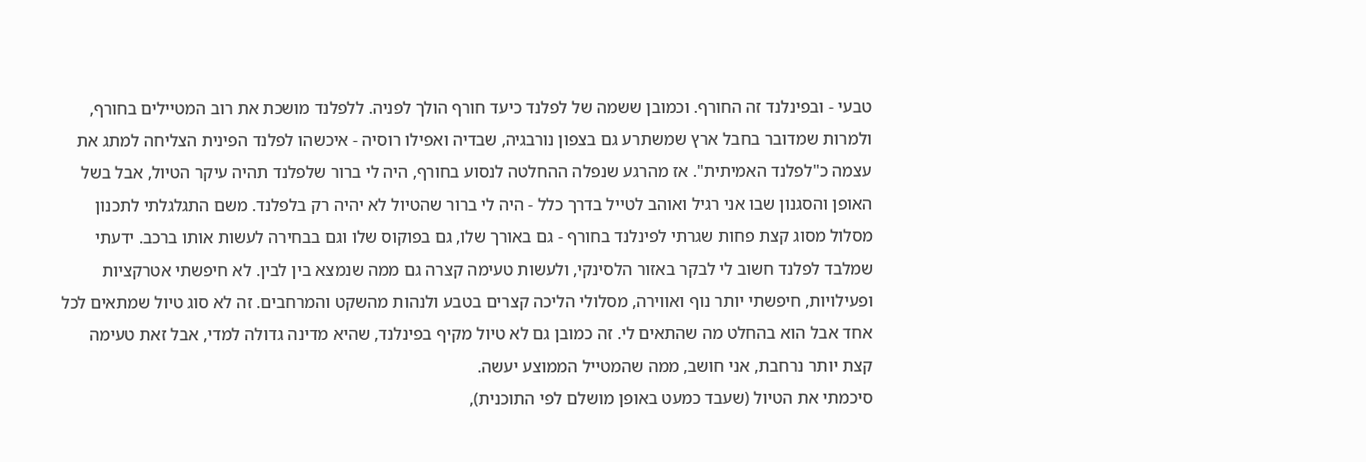טבעי - ובפינלנד זה החורף. וכמובן ששמה של לפלנד כיעד חורף הולך לפניה. ללפלנד מושכת את רוב המטיילים בחורף, ולמרות שמדובר בחבל ארץ שמשתרע גם בצפון נורבגיה, שבדיה ואפילו רוסיה - איכשהו לפלנד הפינית הצליחה למתג את עצמה כ"לפלנד האמיתית". אז מהרגע שנפלה ההחלטה לנסוע בחורף, היה לי ברור שלפלנד תהיה עיקר הטיול, אבל בשל האופן והסגנון שבו אני רגיל ואוהב לטייל בדרך כלל - היה לי ברור שהטיול לא יהיה רק בלפלנד. משם התגלגלתי לתכנון מסלול מסוג קצת פחות שגרתי לפינלנד בחורף - גם באורך שלו, גם בפוקוס שלו וגם בבחירה לעשות אותו ברכב. ידעתי שמלבד לפלנד חשוב לי לבקר באזור הלסינקי, ולעשות טעימה קצרה גם ממה שנמצא בין לבין. לא חיפשתי אטרקציות ופעילויות, חיפשתי יותר נוף ואווירה, מסלולי הליכה קצרים בטבע ולנהות מהשקט והמרחבים. זה לא סוג טיול שמתאים לכל אחד אבל הוא בהחלט מה שהתאים לי. זה כמובן גם לא טיול מקיף בפינלנד, שהיא מדינה גדולה למדי, אבל זאת טעימה קצת יותר נרחבת, אני חושב, ממה שהמטייל הממוצע יעשה.
סיכמתי את הטיול (שעבד כמעט באופן מושלם לפי התוכנית),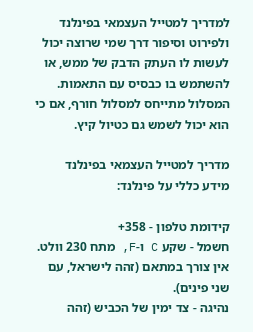למדריך למטייל העצמאי בפינלנד ולפירוט וסיפור דרך שמי שרוצה יכול לעשות לו העתק הדבק של ממש, או להשתמש בו כבסיס עם התאמות. המסלול מתייחס למסלול חורף, אם כי הוא יכול לשמש גם כטיול קיץ.

מדריך למטייל העצמאי בפינלנד
מידע כללי על פינלנד:

קידומת טלפון - 358+
חשמל - שקע C ו-F, מתח 230 וולט. אין צורך במתאם (זהה לישראל, עם שני פינים).
נהיגה - צד ימין של הכביש (זהה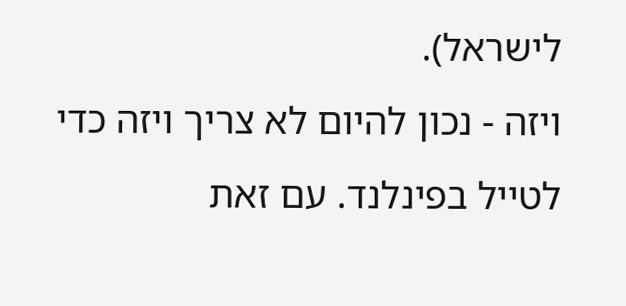לישראל).
ויזה - נכון להיום לא צריך ויזה כדי לטייל בפינלנד. עם זאת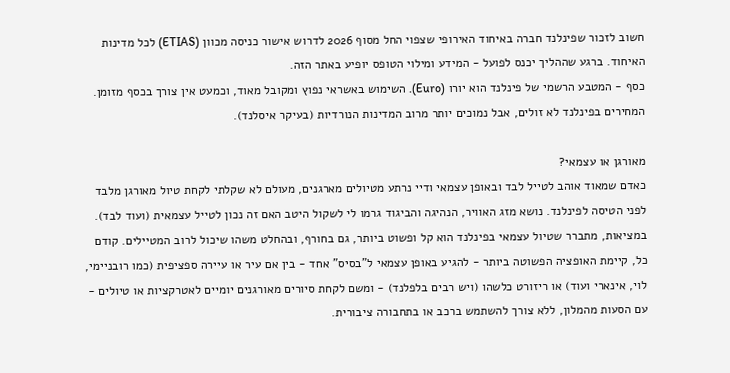חשוב לזכור שפינלנד חברה באיחוד האירופי שצפוי החל מסוף 2026 לדרוש אישור כניסה מכוון (ETIAS) לכל מדינות האיחוד. ברגע שההליך יכנס לפועל - המידע ומילוי הטופס יופיע באתר הזה.
כסף - המטבע הרשמי של פינלנד הוא יורו (Euro). השימוש באשראי נפוץ ומקובל מאוד, וכמעט אין צורך בכסף מזומן. המחירים בפינלנד לא זולים, אבל נמוכים יותר מרוב המדינות הנורדיות (בעיקר איסלנד).

מאורגן או עצמאי?
כאדם שמאוד אוהב לטייל לבד ובאופן עצמאי ודיי נרתע מטיולים מארגנים, מעולם לא שקלתי לקחת טיול מאורגן מלבד לפני הטיסה לפינלנד. נושא מזג האוויר, הנהיגה והביגוד גרמו לי לשקול היטב האם זה נכון לטייל עצמאית (ועוד לבד). במציאות, מתברר שטיול עצמאי בפינלנד הוא קל ופשוט ביותר, גם בחורף, ובהחלט משהו שיכול לרוב המטיילים. קודם כל, קיימת האופציה הפשוטה ביותר - להגיע באופן עצמאי ל"בסיס" אחד - בין אם עיר או עיירה ספציפית (כמו רובניימי, לוי, אינארי ועוד) או ריזורט כלשהו (ויש רבים בלפלנד) - ומשם לקחת סיורים מאורגנים יומיים לאטרקציות או טיולים - עם הסעות מהמלון, ללא צורך להשתמש ברכב או בתחבורה ציבורית.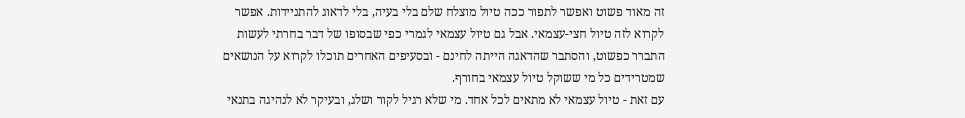זה מאוד פשוט ואפשר לתפור ככה טיול מוצלח שלם בלי בעיה, בלי לדאוג להתניידות. אפשר לקרוא לזה טיול חצי-עצמאי. אבל גם טיול עצמאי לגמרי כפי שבסופו של דבר בחרתי לעשות התברר כפשוט, והסתבר שהדאגה הייתה לחינם - ובסעיפים האחרים תוכלו לקרוא על הנושאים שמטרידים כל מי ששוקל טיול עצמאי בחורף.
עם זאת - טיול עצמאי לא מתאים לכל אחד. מי שלא רגיל לקור ושלג, ובעיקר לא לנהיגה בתנאי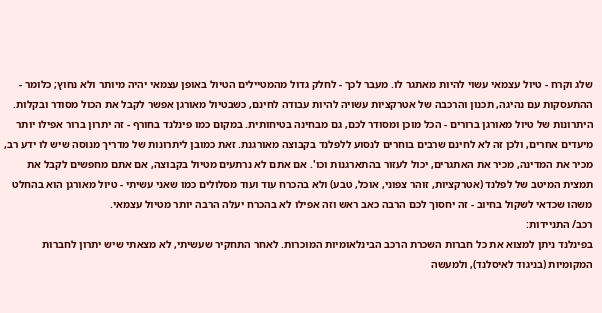שלג וקרח - טיול עצמאי עשוי להיות מאתגר לו. מעבר לכך - לחלק גדול מהמטיילים הטיול באופן עצמאי יהיה מיותר ולא נחוץ; כלומר - ההתעסקות עם נהיגה, תכנון והרכבה של אטרקציות עשויה להיות עבודה לחינם, כשבטיול מאורגן אפשר לקבל את הכול מסודר ובקלות. היתרונות של טיול מאורגן ברורים - הכל מוכן ומסודר לכם, גם מבחינה בטיחותית. במקום כמו פינלנד בחורף - זה יתרון ברור אפילו יותר מיעדים אחרים, ולכן זה לא לחינם שרבים בוחרים לנסוע ללפלנד בקבוצה מאורגנת. זאת כמובן ליתרונות של מדריך מנוסה שיש לו ידע רב, מכיר את המדינה, מכיר את האתגרים, יכול לעזור בהתארגנות וכו'. אם אתם לא נרתעים מטיול בקבוצה, אם אתם מחפשים לקבל את תמצית המיטב של לפלנד (אטרקציות, זוהר צפוני, אוכל, טבע) ולא בהכרח עוד ועוד מסלולים כמו שאני עשיתי - טיול מאורגן הוא בהחלט משהו שכדאי לשקול בחיוב - זה יחסוך לכם הרבה כאב ראש וזה אפילו לא בהכרח יעלה הרבה יותר מטיול עצמאי.
רכב/ התניידות:
בפינלנד ניתן למצוא את כל חברות השכרת הרכב הבינלאומיות המוכרות. לאחר התחקיר שעשיתי, לא מצאתי שיש יתרון לחברות המקומיות (בניגוד לאיסלנד), ולמעשה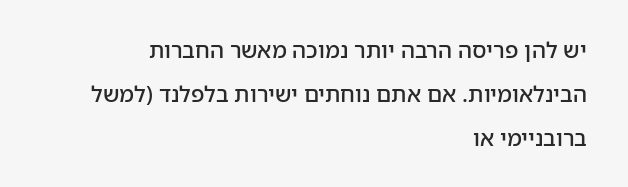יש להן פריסה הרבה יותר נמוכה מאשר החברות הבינלאומיות. אם אתם נוחתים ישירות בלפלנד (למשל ברובניימי או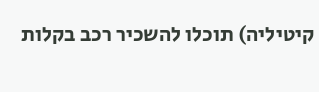קיטיליה) תוכלו להשכיר רכב בקלות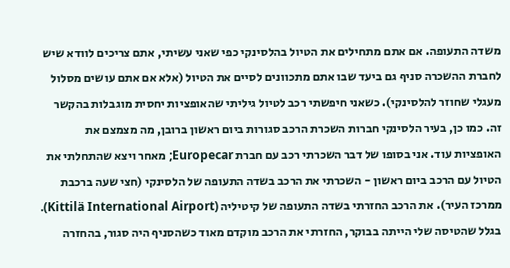משדה התעופה. אם אתם מתחילים את הטיול בהלסינקי כפי שאני עשיתי, אתם צריכים לוודא שיש לחברת ההשכרה סניף גם ביעד שבו אתם מתכוונים לסיים את הטיול (אלא אם אתם עושים מסלול מעגלי שחוזר להלסינקי). כשאני חיפשתי רכב לטיול גיליתי שהאופציות יחסית מוגבלות בהקשר זה. כמו כן, בעיר הלסינקי חברות השכרת הרכב סגורות ביום ראשון ברובן, מה מצמצם את האופציות עוד. אני בסופו של דבר השכרתי רכב עם חברת Europecar; מאחר ויצא שהתחלתי את הטיול עם הרכב ביום ראשון - השכרתי את הרכב בשדה התעופה של הלסינקי (חצי שעה ברכבת ממרכז העיר). את הרכב החזרתי בשדה התעופה של קיטיליה (Kittilä International Airport). בגלל שהטיסה שלי הייתה בבוקר, החזרתי את הרכב מוקדם מאוד כשהסניף היה סגור, בהחזרה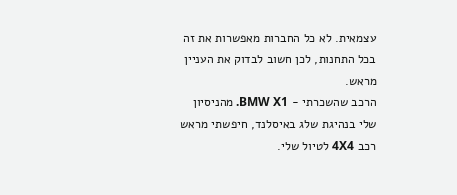עצמאית. לא כל החברות מאפשרות את זה בכל התחנות, לכן חשוב לבדוק את העניין מראש.
הרכב שהשכרתי - BMW X1. מהניסיון שלי בנהיגת שלג באיסלנד, חיפשתי מראש רכב 4X4 לטיול שלי.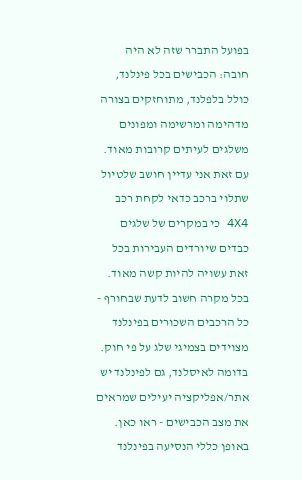בפועל התברר שזה לא היה חובה: הכבישים בכל פינלנד, כולל בלפלנד, מתוחזקים בצורה מדהימה ומרשימה ומפונים משלגים לעיתים קרובות מאוד. עם זאת אני עדיין חושב שלטיול שתלוי ברכב כדאי לקחת רכב 4X4 כי במקרים של שלגים כבדים שיורדים העבירות בכל זאת עשויה להיות קשה מאוד. בכל מקרה חשוב לדעת שבחורף - כל הרכבים השכורים בפינלנד מצוידים בצמיגי שלג על פי חוק. בדומה לאיסלנד, גם לפינלנד יש אתר/אפליקציה יעילים שמראים את מצב הכבישים - ראו כאן.
באופן כללי הנסיעה בפינלנד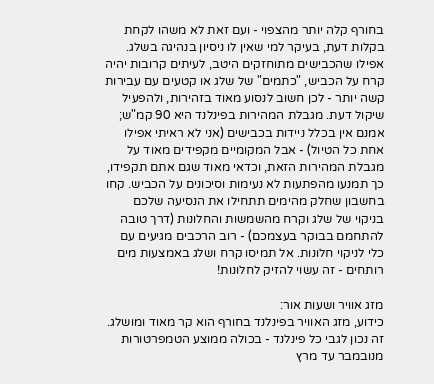בחורף קלה יותר מהצפוי - ועם זאת לא משהו לקחת בקלות דעת, בעיקר למי שאין לו ניסיון בנהיגה בשלג. אפילו שהכבישים מתוחזקים היטב, לעיתים קרובות יהיה קרח על הכביש, "כתמים" של שלג או קטעים עם עבירות קשה יותר - לכן חשוב לנסוע מאוד בזהירות, ולהפעיל שיקול דעת. מגבלת המהירות בפינלנד היא 90 קמ"ש; אמנם אין בכלל ניידות בכבישים (אני לא ראיתי אפילו אחת כל הטיול) - אבל המקומיים מקפידים מאוד על מגבלת המהירות הזאת, וכדאי מאוד שגם אתם תקפידו, כך תמנעו מהפתעות לא נעימות וסיכונים על הכביש. קחו בחשבון שחלק מהימים תתחילו את הנסיעה שלכם בניקוי של שלג וקרח מהשמשות והחלונות (דרך טובה להתחמם בבוקר בעצמכם) - רוב הרכבים מגיעים עם כלי לניקוי חלונות. אל תמיסו קרח ושלג באמצעות מים רותחים - זה עשוי להזיק לחלונות!

מזג אוויר ושעות אור:
כידוע, מזג האוויר בפינלנד בחורף הוא קר מאוד ומושלג. זה נכון לגבי כל פינלנד - בכולה ממוצע הטמפרטורות מנובמבר עד מרץ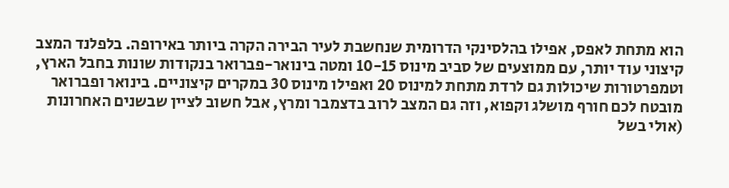הוא מתחת לאפס, אפילו בהלסינקי הדרומית שנחשבת לעיר הבירה הקרה ביותר באירופה. בלפלנד המצב קיצוני עוד יותר, עם ממוצעים של סביב מינוס 10-15 ומטה בינואר-פברואר בנקודות שונות בחבל הארץ, וטמפרטורות שיכולות גם לרדת מתחת למינוס 20 ואפילו מינוס 30 במקרים קיצוניים. בינואר ופברואר מובטח לכם חורף מושלג וקפוא, וזה גם המצב לרוב בדצמבר ומרץ, אבל חשוב לציין שבשנים האחרונות (אולי בשל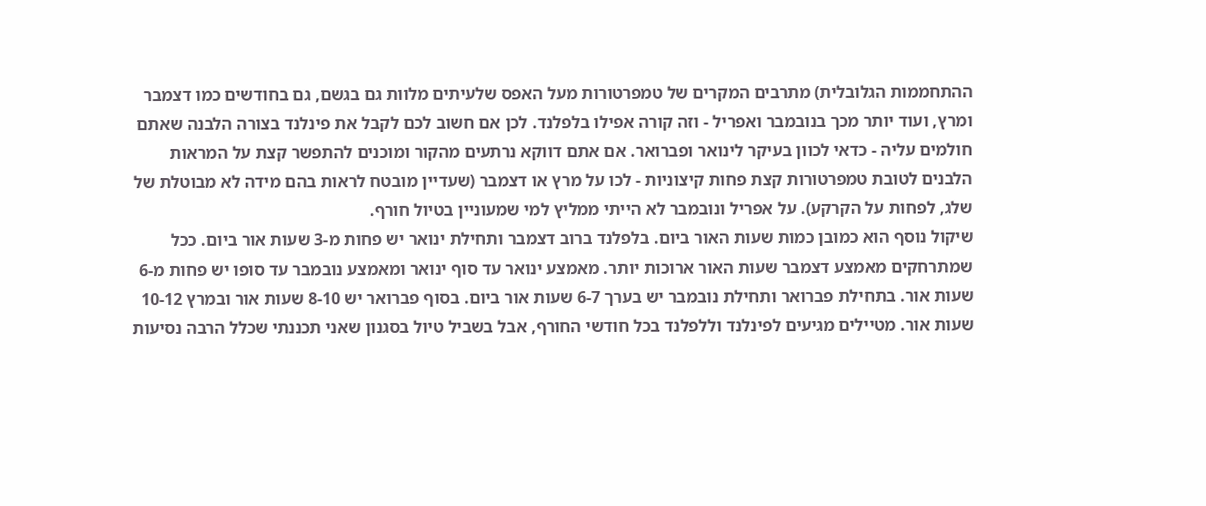ההתחממות הגלובלית) מתרבים המקרים של טמפרטורות מעל האפס שלעיתים מלוות גם בגשם, גם בחודשים כמו דצמבר ומרץ, ועוד יותר מכך בנובמבר ואפריל - וזה קורה אפילו בלפלנד. לכן אם חשוב לכם לקבל את פינלנד בצורה הלבנה שאתם חולמים עליה - כדאי לכוון בעיקר לינואר ופברואר. אם אתם דווקא נרתעים מהקור ומוכנים להתפשר קצת על המראות הלבנים לטובת טמפרטורות קצת פחות קיצוניות - לכו על מרץ או דצמבר (שעדיין מובטח לראות בהם מידה לא מבוטלת של שלג, לפחות על הקרקע). על אפריל ונובמבר לא הייתי ממליץ למי שמעוניין בטיול חורף.
שיקול נוסף הוא כמובן כמות שעות האור ביום. בלפלנד ברוב דצמבר ותחילת ינואר יש פחות מ-3 שעות אור ביום. ככל שמתרחקים מאמצע דצמבר שעות האור ארוכות יותר. מאמצע ינואר עד סוף ינואר ומאמצע נובמבר עד סופו יש פחות מ-6 שעות אור. בתחילת פברואר ותחילת נובמבר יש בערך 6-7 שעות אור ביום. בסוף פברואר יש 8-10 שעות אור ובמרץ 10-12 שעות אור. מטיילים מגיעים לפינלנד וללפלנד בכל חודשי החורף, אבל בשביל טיול בסגנון שאני תכננתי שכלל הרבה נסיעות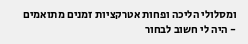ומסלולי הליכה ופחות אטרקציות זמנים מתואמים - היה לי חשוב לבחור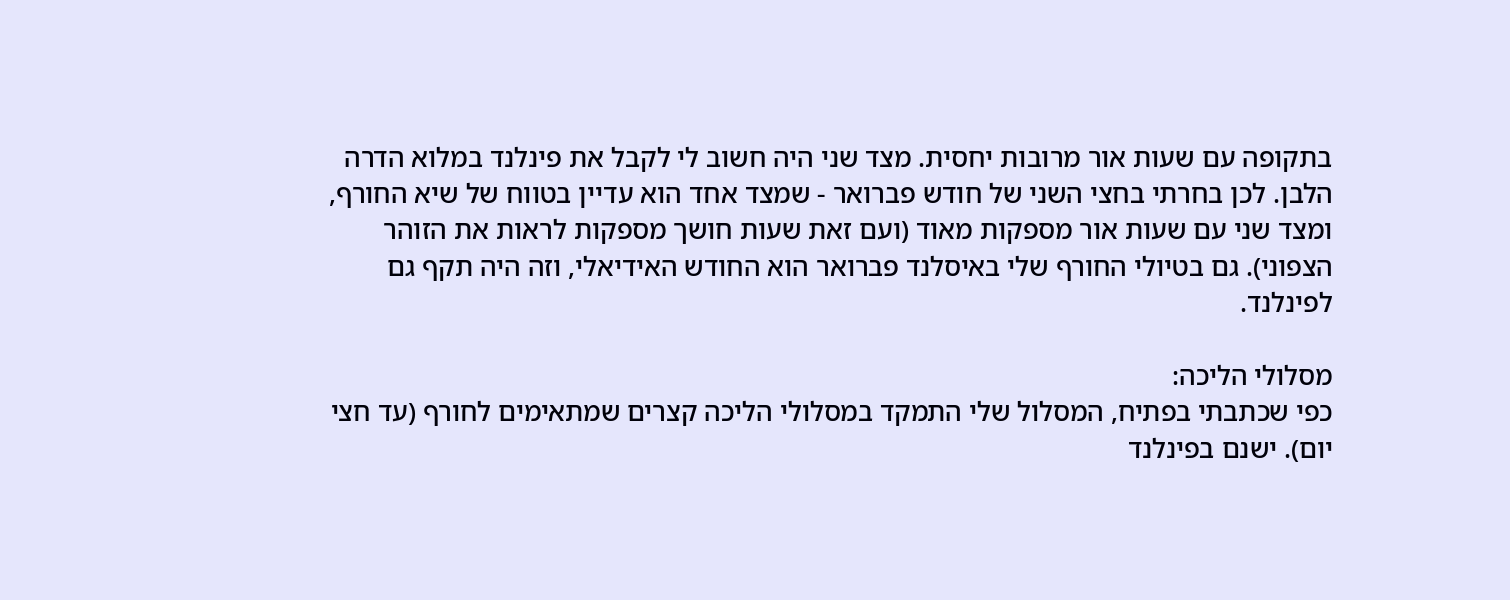בתקופה עם שעות אור מרובות יחסית. מצד שני היה חשוב לי לקבל את פינלנד במלוא הדרה הלבן. לכן בחרתי בחצי השני של חודש פברואר - שמצד אחד הוא עדיין בטווח של שיא החורף, ומצד שני עם שעות אור מספקות מאוד (ועם זאת שעות חושך מספקות לראות את הזוהר הצפוני). גם בטיולי החורף שלי באיסלנד פברואר הוא החודש האידיאלי, וזה היה תקף גם לפינלנד.

מסלולי הליכה:
כפי שכתבתי בפתיח, המסלול שלי התמקד במסלולי הליכה קצרים שמתאימים לחורף (עד חצי יום). ישנם בפינלנד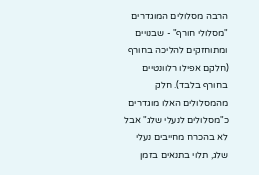הרבה מסלולים המוגדרים "מסלולי חורף" - שבנויים ומתוחזקים להליכה בחורף (חלקם אפילו רלוונטיים בחורף בלבד). חלק מהמסלולים האלו מוגדרים כ"מסלולים לנעלי שלג" אבל לא בהכרח מחייבים נעלי שלג, תלוי בתנאים בזמן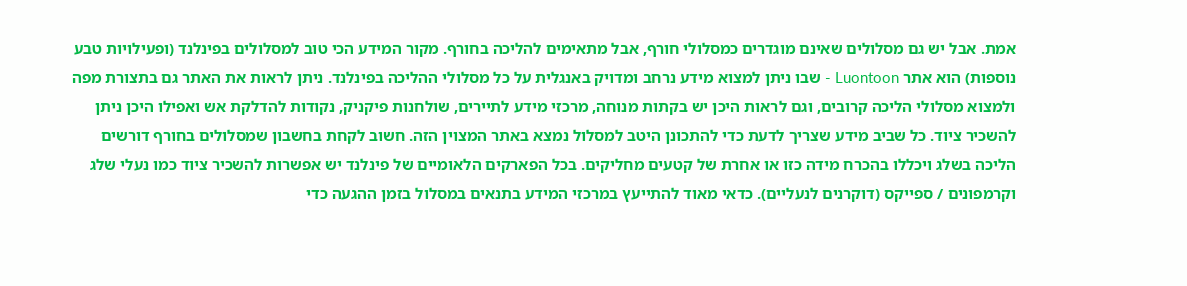אמת. אבל יש גם מסלולים שאינם מוגדרים כמסלולי חורף, אבל מתאימים להליכה בחורף. מקור המידע הכי טוב למסלולים בפינלנד (ופעילויות טבע נוספות) הוא אתר Luontoon - שבו ניתן למצוא מידע נרחב ומדויק באנגלית על כל מסלולי ההליכה בפינלנד. ניתן לראות את האתר גם בתצורת מפה ולמצוא מסלולי הליכה קרובים, וגם לראות היכן יש בקתות מנוחה, מרכזי מידע לתיירים, שולחנות פיקניק, נקודות להדלקת אש ואפילו היכן ניתן להשכיר ציוד. כל שביב מידע שצריך לדעת כדי להתכונן היטב למסלול נמצא באתר המצוין הזה. חשוב לקחת בחשבון שמסלולים בחורף דורשים הליכה בשלג ויכללו בהכרח מידה כזו או אחרת של קטעים מחליקים. בכל הפארקים הלאומיים של פינלנד יש אפשרות להשכיר ציוד כמו נעלי שלג וקרמפונים / ספייקס (דוקרנים לנעליים). כדאי מאוד להתייעץ במרכזי המידע בתנאים במסלול בזמן ההגעה כדי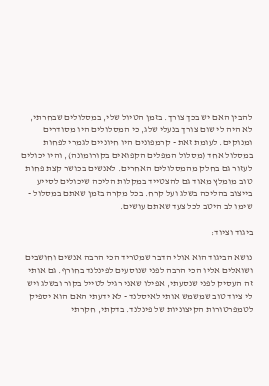להבין האם יש בכך צורך. בזמן הטיול שלי, במסלולים שבחרתי, לא היה לי שום צורך בנעלי שלג, כי המסלולים היו מסודרים ומנוקים. לעומת זאת - קרמפונים היו חיוניים לגמרי לפחות במסלול אחד (מסלול המפלים הקפואים בקורומונה), והיו יכולים לעזור גם בחלק מהמסלולים האחרים. לאנשים בכושר קצת פחות טוב מומלץ מאוד גם להצטייד במקלות הליכה שיכולים לסייע בייצוב בהליכה בשלג ועל קרח. בכל מקרה בזמן שאתם במסלול - שימו לב היטב לכל צעד שאתם עושים.

ביגוד וציוד:

נושא הביגוד הוא אולי הדבר שמטריד הכי הרבה אנשים וחושבים ושואלים אליו הכי הרבה לפני שנוסעים לפינלנד בחורף. גם אותי זה העסיק לפני שנסעתי, אפילו שאני רגיל לטייל בקור ובשלג ויש לי ציוד טוב שמשמש אותי לאיסלנד - לא ידעתי האם הוא יספיק לטמפרטורות הקיצוניות של פינלנד. בדקתי, חקרתי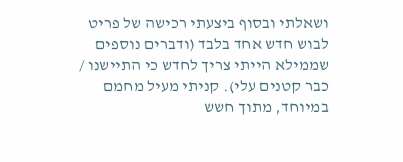ושאלתי ובסוף ביצעתי רכישה של פריט לבוש חדש אחד בלבד (ודברים נוספים שממילא הייתי צריך לחדש כי התיישנו / כבר קטנים עלי). קניתי מעיל מחמם במיוחד, מתוך חשש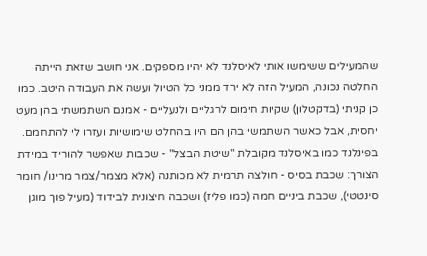שהמעילים ששימשו אותי לאיסלנד לא יהיו מספקים. אני חושב שזאת הייתה החלטה נכונה, המעיל הזה לא ירד ממני כל הטיול ועשה את העבודה היטב. כמו כן קניתי (בדקטלון) שקיות חימום לרגליים ולנעליים - אמנם השתמשתי בהן מעט יחסית, אבל כאשר השתמשי בהן הם היו בהחלט שימושיות ועזרו לי להתחמם. בפינלנד כמו באיסלנד מקובלת "שיטת הבצל" - שכבות שאפשר להוריד במידת הצורך: שכבת בסיס - חולצה תרמית לא מכותנה (אלא מצמר/צמר מרינו/ חומר סינטטי), שכבת ביניים חמה (כמו פליז) ושכבה חיצונית לבידוד (מעיל פוך מוגן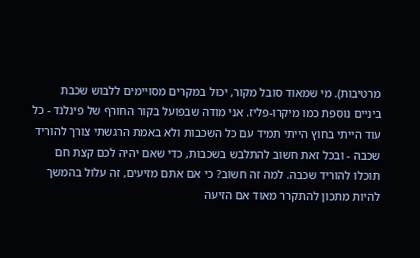מרטיבות). מי שמאוד סובל מקור, יכול במקרים מסויימים ללבוש שכבת ביניים נוספת כמו מיקרו-פליז. אני מודה שבפועל בקור החורף של פינלנד - כל עוד הייתי בחוץ הייתי תמיד עם כל השכבות ולא באמת הרגשתי צורך להוריד שכבה - ובכל זאת חשוב להתלבש בשכבות, כדי שאם יהיה לכם קצת חם תוכלו להוריד שכבה. למה זה חשוב? כי אם אתם מזיעים, זה עלול בהמשך להיות מתכון להתקרר מאוד אם הזיעה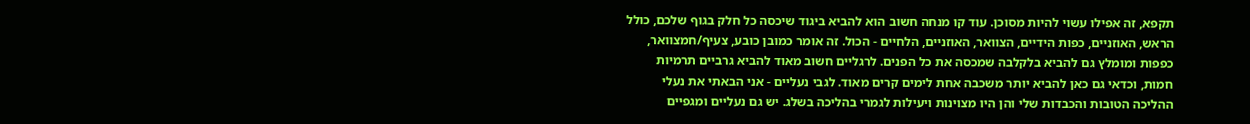תקפא, זה אפילו עשוי להיות מסוכן. עוד קו מנחה חשוב הוא להביא ביגוד שיכסה כל חלק בגוף שלכם, כולל הראש, האוזניים, כפות הידיים, הצוואר, האוזניים, הלחיים - הכול. זה אומר כמובן כובע, צעיף/חמצוואר, כפפות ומומלץ גם להביא בלקלבה שמכסה את כל הפנים. לרגליים חשוב מאוד להביא גרביים תרמיות חמות, וכדאי גם כאן להביא יותר משכבה אחת לימים קרים מאוד. לגבי נעליים - אני הבאתי את נעלי ההליכה הטובות והכבדות שלי והן היו מצוינות ויעילות לגמרי בהליכה בשלג. יש גם נעליים ומגפיים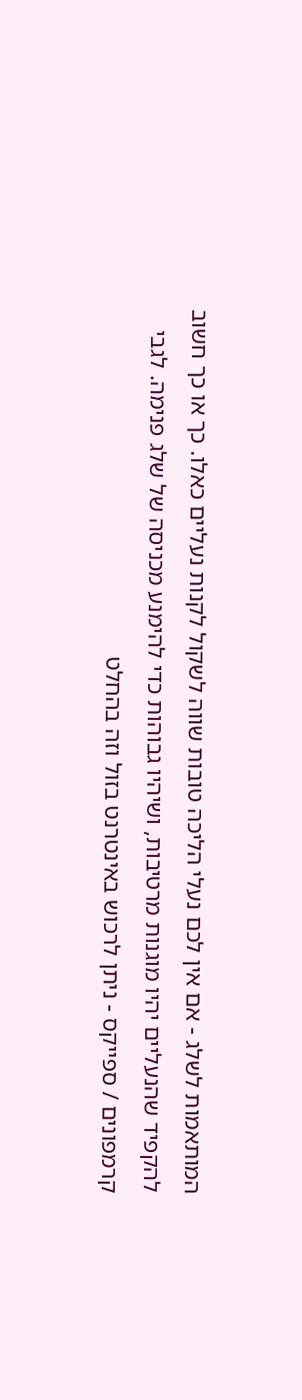המותאמות לשלג - אם אין לכם נעלי הליכה טובות שווה לשקול לקנות נעליים כאלו. כך או כך חשוב להקפיד שהנעליים יהיו מוגנות מרטיבות, ושיהיו גבוהות כדי להימנע מכניסה של שלג פנימה. לגבי קרמפונים / ספייקס - ניתן לרכוש באינטרנט בזול וזה בהחלט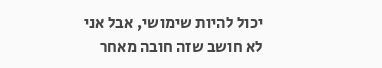יכול להיות שימושי, אבל אני לא חושב שזה חובה מאחר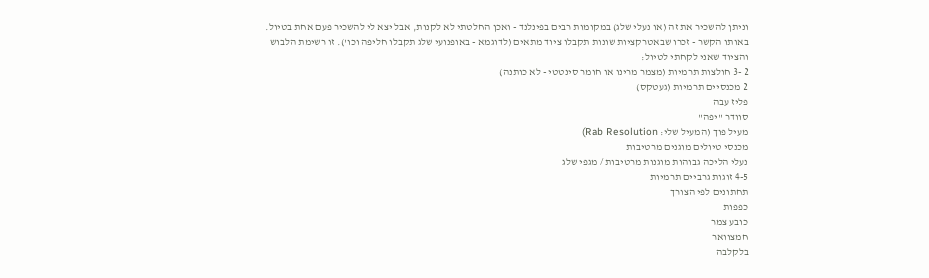וניתן להשכיר את זה (או נעלי שלג) במקומות רבים בפינלנד - ואכן החלטתי לא לקנות, אבל יצא לי להשכיר פעם אחת בטיול. באותו הקשר - זכרו שבאטרקציות שונות תקבלו ציוד מתאים (לדוגמא - באופנועי שלג תקבלו חליפה וכו'). זו רשימת הלבוש והציוד שאני לקחתי לטיול:
2 -3 חולצות תרמיות (מצמר מרינו או חומר סינטטי - לא כותנה)
2 מכנסיים תרמיות (געטקס)
פליז עבה
סוודר "יפה"
מעיל פוך (המעיל שלי: Rab Resolution)
מכנסי טיולים מוגנים מרטיבות
נעלי הליכה גבוהות מוגנות מרטיבות / מגפי שלג
4-5 זוגות גרביים תרמיות
תחתונים לפי הצורך
כפפות
כובע צמר
חמצוואר
בלקלבה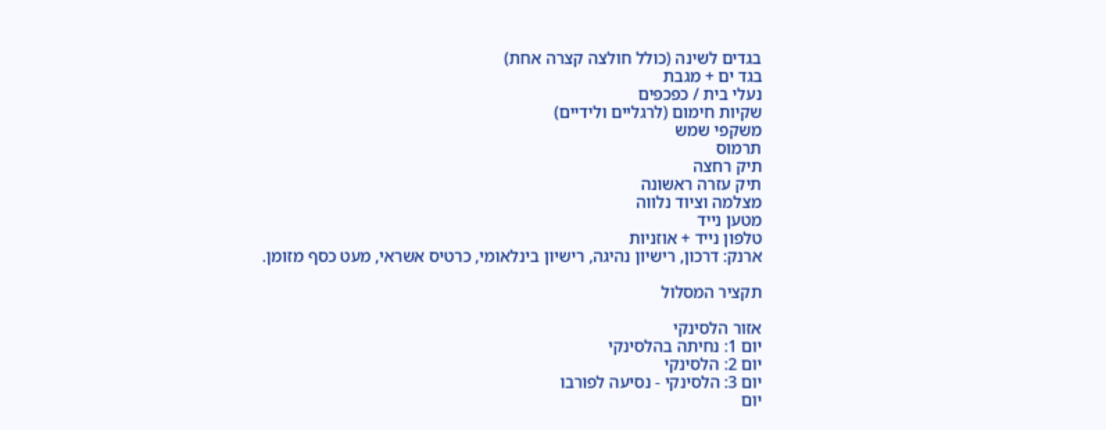בגדים לשינה (כולל חולצה קצרה אחת)
בגד ים + מגבת
נעלי בית / כפכפים
שקיות חימום (לרגליים ולידיים)
משקפי שמש
תרמוס
תיק רחצה
תיק עזרה ראשונה
מצלמה וציוד נלווה
מטען נייד
טלפון נייד + אוזניות
ארנק: דרכון, רישיון נהיגה, רישיון בינלאומי, כרטיס אשראי, מעט כסף מזומן.

תקציר המסלול

אזור הלסינקי
יום 1: נחיתה בהלסינקי
יום 2: הלסינקי
יום 3: הלסינקי - נסיעה לפורבו
יום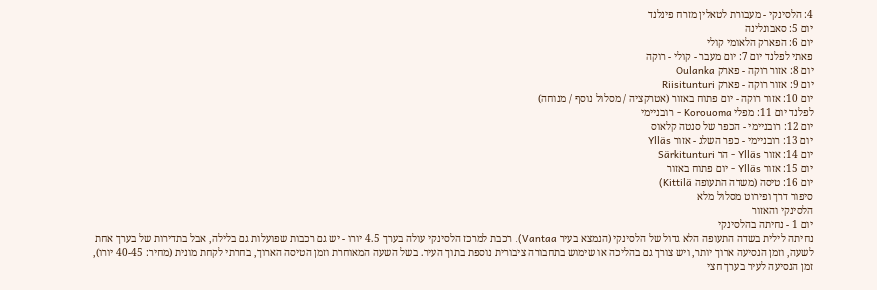4: הלסינקי - מעבורת לטאלין מזרח פינלנד
יום 5: סאבונלינה
יום 6: הפארק הלאומי קולי
פאתי לפלנד יום 7: יום מעבר - קולי - רוקה
יום 8: אזור רוקה - פארק Oulanka
יום 9: אזור רוקה - פארק Riisitunturi
יום 10: אזור רוקה - יום פתוח באזור (אטרקציה / מסלול נוסף / מנוחה)
לפלנד יום 11: מפלי Korouoma - רובניימי
יום 12: רובניימי - הכפר של סנטה קלאוס
יום 13: רובניימי - כפר השלג - אזור Ylläs
יום 14: אזור Ylläs - הר Särkitunturi
יום 15: אזור Ylläs - יום פתוח באזור
יום 16: טיסה (משדה התעופה Kittilä)
סיפור דרך ופירוט מסלול מלא
הלסינקי והאזור
יום 1 - נחיתה בהלסינקי
נחיתה לילית בשדה התעופה הלא גדול של הלסינקי (הנמצא בעיר Vantaa). רכבת למרכז הלסינקי עולה בערך 4.5 יורו - יש גם רכבות שפועלות גם בלילה, אבל בתדירות של בערך אחת לשעה, וזמן הנסיעה ארוך יותר, ויש צורך גם בהליכה או שימוש בתחבורה ציבורית נוספת בתוך העיר. בשל השעה המאוחרת וזמן הטיסה הארוך, בחרתי לקחת מונית (מחיר: 40-45 יורו), זמן הנסיעה לעיר בערך חצי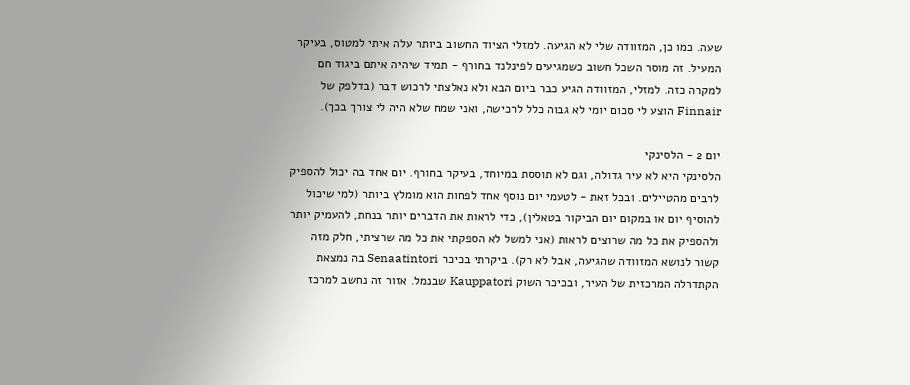שעה. כמו כן, המזוודה שלי לא הגיעה. למזלי הציוד החשוב ביותר עלה איתי למטוס, בעיקר המעיל. זה מוסר השכל חשוב כשמגיעים לפינלנד בחורף - תמיד שיהיה איתם ביגוד חם למקרה כזה. למזלי, המזוודה הגיע כבר ביום הבא ולא נאלצתי לרכוש דבר (בדלפק של Finnair הוצע לי סכום יומי לא גבוה כלל לרכישה, ואני שמח שלא היה לי צורך בכך).

יום 2 - הלסינקי
הלסינקי היא לא עיר גדולה, וגם לא תוססת במיוחד, בעיקר בחורף. יום אחד בה יכול להספיק לרבים מהטיילים. ובכל זאת - לטעמי יום נוסף אחד לפחות הוא מומלץ ביותר (למי שיכול להוסיף יום או במקום יום הביקור בטאלין), כדי לראות את הדברים יותר בנחת, להעמיק יותר ולהספיק את כל מה שרוצים לראות (אני למשל לא הספקתי את כל מה שרציתי, חלק מזה קשור לנושא המזוודה שהגיעה, אבל לא רק). ביקרתי בכיכר Senaatintori בה נמצאת הקתדרלה המרכזית של העיר, ובכיכר השוק Kauppatori שבנמל. אזור זה נחשב למרכז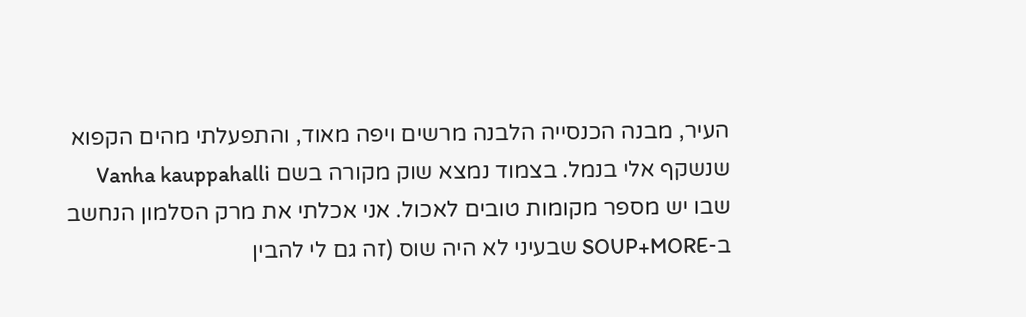העיר, מבנה הכנסייה הלבנה מרשים ויפה מאוד, והתפעלתי מהים הקפוא שנשקף אלי בנמל. בצמוד נמצא שוק מקורה בשם Vanha kauppahalli שבו יש מספר מקומות טובים לאכול. אני אכלתי את מרק הסלמון הנחשב ב-SOUP+MORE שבעיני לא היה שוס (זה גם לי להבין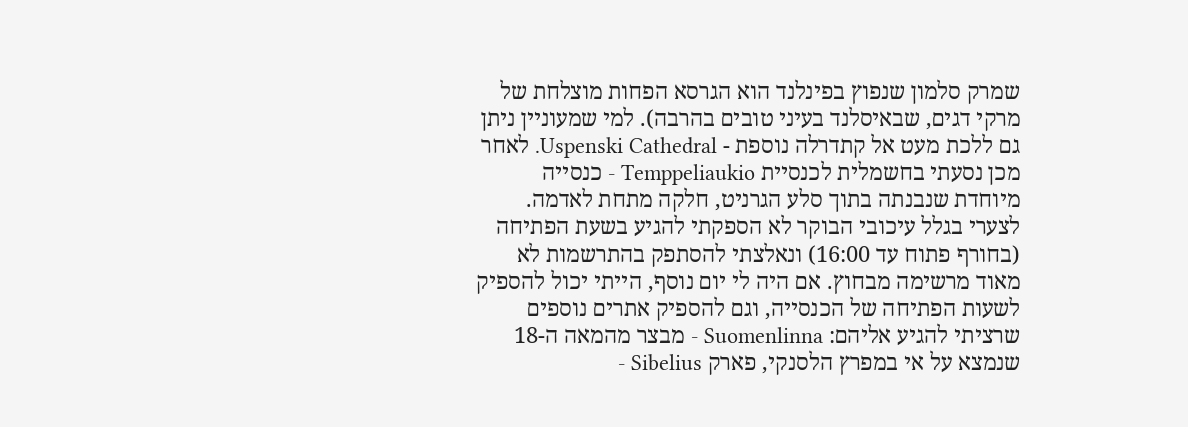שמרק סלמון שנפוץ בפינלנד הוא הגרסא הפחות מוצלחת של מרקי דגים, שבאיסלנד בעיני טובים בהרבה). למי שמעוניין ניתן גם ללכת מעט אל קתדרלה נוספת - Uspenski Cathedral. לאחר מכן נסעתי בחשמלית לכנסיית Temppeliaukio - כנסייה מיוחדת שנבנתה בתוך סלע הגרניט, חלקה מתחת לאדמה. לצערי בגלל עיכובי הבוקר לא הספקתי להגיע בשעת הפתיחה (בחורף פתוח עד 16:00) ונאלצתי להסתפק בהתרשמות לא מאוד מרשימה מבחוץ. אם היה לי יום נוסף, הייתי יכול להספיק לשעות הפתיחה של הכנסייה, וגם להספיק אתרים נוספים שרציתי להגיע אליהם: Suomenlinna - מבצר מהמאה ה-18 שנמצא על אי במפרץ הלסנקי, פארק Sibelius -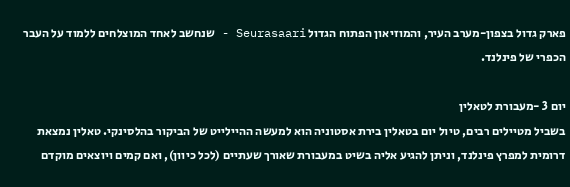פארק גדול בצפון-מערב העיר, והמוזיאון הפתוח הגדול Seurasaari - שנחשב לאחד המוצלחים ללמוד על העבר הכפרי של פינלנד.

יום 3 -מעבורת לטאלין
בשביל מטיילים רבים, טיול יום בטאלין בירת אסטוניה הוא למעשה ההיילייט של הביקור בהלסינקי. טאלין נמצאת דרומית למפרץ פינלנד, וניתן להגיע אליה בשיט במעבורת שאורך שעתיים (לכל כיוון), ואם קמים ויוצאים מוקדם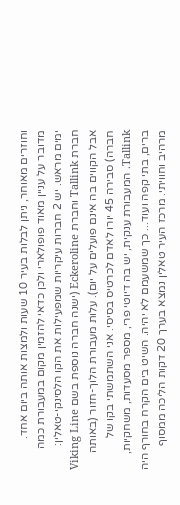וחוזרים מאוחר, ניתן לבלות בעיר 10 שעות ולמצות אותה ביום אחד. מדובר על עניין מאוד פופולארי ולכן כדאי להזמין מקום במעבורת כמה ימים מראש. יש 2 חברות עיקריות שמפעילות את הקו הלסינקי-טאלין: חברת Tallink וחברת Eckeroline (ישנה חברה נוספת בשם Viking Line אבל הקווים בה אינם פועלים על יום). עלות מעבורת הלוך-חזור (באותה חברה) סבירה 45 יורו לאדם לכרטיס בסיסי. אני השתמשתי בקו של Tallink. המעבורת ענקית, יש בה דיוטי פרי, מספר מסעדות, משחקיות, ברים, בתי קפה ועוד... כך שמשעמם לא יהיה. השיט בים הקרח בחורף היה מרהיב וחוויתי. מרכז העיר טאלין נמצא בערך 20 דקות הליכה ממסוף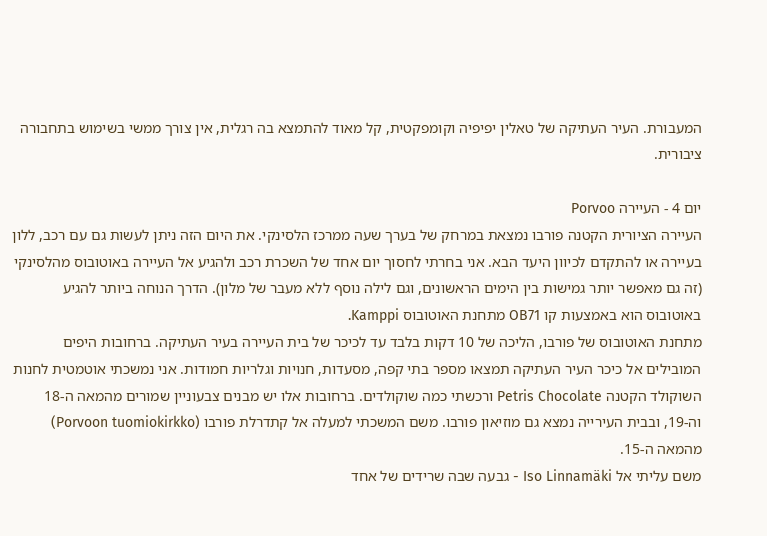המעבורת. העיר העתיקה של טאלין יפיפיה וקומפקטית, קל מאוד להתמצא בה רגלית, אין צורך ממשי בשימוש בתחבורה ציבורית.

יום 4 - העיירה Porvoo
העיירה הציורית הקטנה פורבו נמצאת במרחק של בערך שעה ממרכז הלסינקי. את היום הזה ניתן לעשות גם עם רכב, ללון בעיירה או להתקדם לכיוון היעד הבא. אני בחרתי לחסוך יום אחד של השכרת רכב ולהגיע אל העיירה באוטובוס מהלסינקי (זה גם מאפשר יותר גמישות בין הימים הראשונים, וגם לילה נוסף ללא מעבר של מלון). הדרך הנוחה ביותר להגיע באוטובוס הוא באמצעות קו OB71 מתחנת האוטובוס Kamppi.
מתחנת האוטובוס של פורבו, הליכה של 10 דקות בלבד עד לכיכר של בית העיירה בעיר העתיקה. ברחובות היפים המובילים אל כיכר העיר העתיקה תמצאו מספר בתי קפה, מסעדות, חנויות וגלריות חמודות. אני נמשכתי אוטמטית לחנות השוקולד הקטנה Petris Chocolate ורכשתי כמה שוקולדים. ברחובות אלו יש מבנים צבעוניין שמורים מהמאה ה-18 וה-19, ובבית העירייה נמצא גם מוזיאון פורבו. משם המשכתי למעלה אל קתדרלת פורבו (Porvoon tuomiokirkko) מהמאה ה-15.
משם עליתי אל Iso Linnamäki - גבעה שבה שרידים של אחד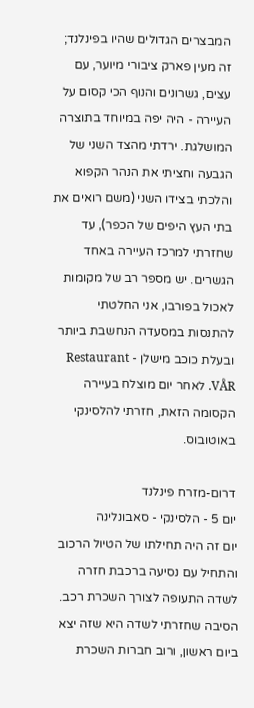המבצרים הגדולים שהיו בפינלנד; זה מעין פארק ציבורי מיוער, עם עצים, גשרונים והנוף הכי קסום על העיירה - היה יפה במיוחד בתוצרה המושלגת. ירדתי מהצד השני של הגבעה וחציתי את הנהר הקפוא והלכתי בצידו השני (משם רואים את בתי העץ היפים של הכפר), עד שחזרתי למרכז העיירה באחד הגשרים. יש מספר רב של מקומות לאכול בפורבו, אני החלטתי להתנסות במסעדה הנחשבת ביותר ובעלת כוכב מישלן - Restaurant VÅR. לאחר יום מוצלח בעיירה הקסומה הזאת, חזרתי להלסינקי באוטובוס.

דרום-מזרח פינלנד
יום 5 - הלסינקי - סאבונלינה
יום זה היה תחילתו של הטיול הרכוב והתחיל עם נסיעה ברכבת חזרה לשדה התעופה לצורך השכרת רכב. הסיבה שחזרתי לשדה היא שזה יצא ביום ראשון, ורוב חברות השכרת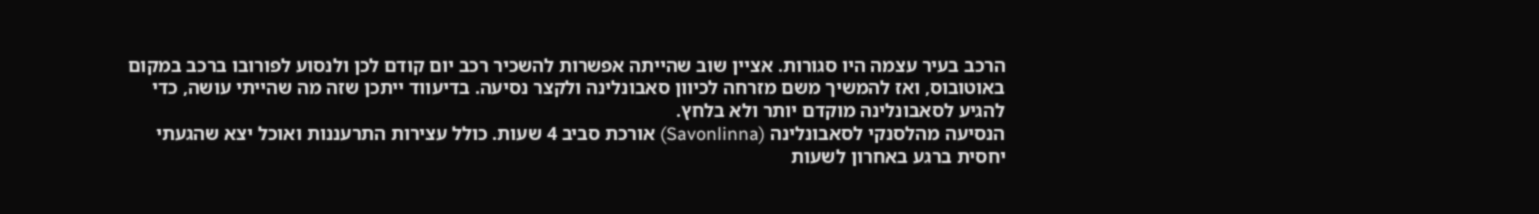הרכב בעיר עצמה היו סגורות. אציין שוב שהייתה אפשרות להשכיר רכב יום קודם לכן ולנסוע לפורובו ברכב במקום באוטובוס, ואז להמשיך משם מזרחה לכיוון סאבונלינה ולקצר נסיעה. בדיעווד ייתכן שזה מה שהייתי עושה, כדי להגיע לסאבונלינה מוקדם יותר ולא בלחץ.
הנסיעה מהלסנקי לסאבונלינה (Savonlinna) אורכת סביב 4 שעות. כולל עצירות התרעננות ואוכל יצא שהגעתי יחסית ברגע באחרון לשעות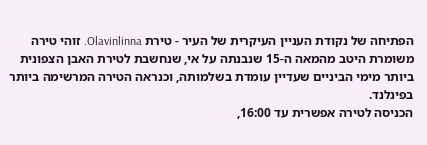הפתיחה של נקודת העניין העיקרית של העיר - טירת Olavinlinna. זוהי טירה משומרת היטב מהמאה ה-15 שנבנתה על אי, שנחשבת לטירת האבן הצפונית ביותר מימי הביניים שעדיין עומדת בשלמותה, וכנראה הטירה המרשימה ביותר בפינלנד.
הכניסה לטירה אפשרית עד 16:00,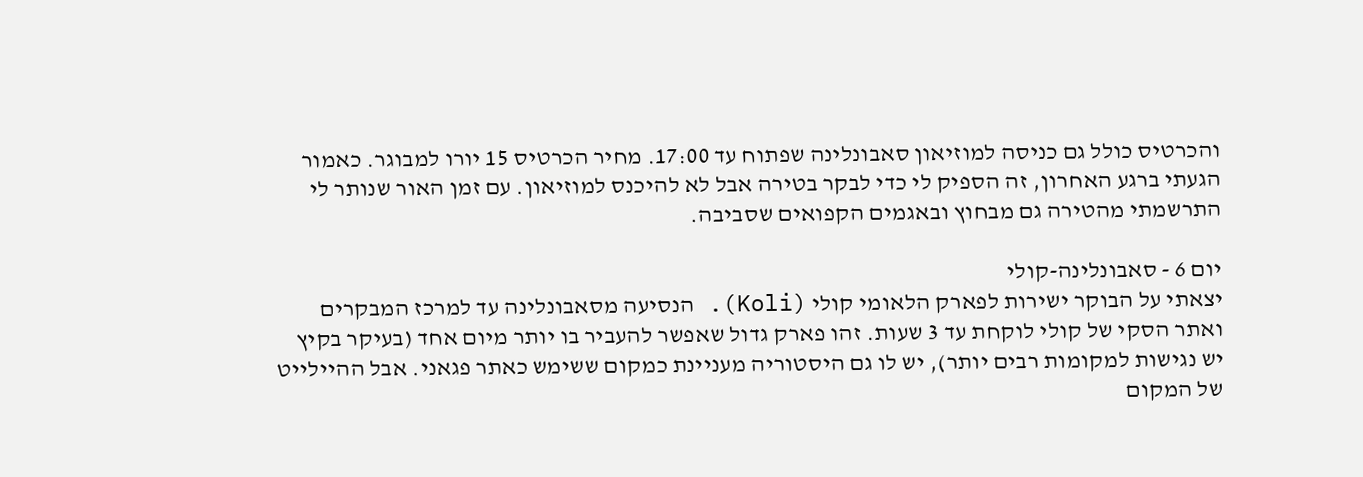והכרטיס כולל גם כניסה למוזיאון סאבונלינה שפתוח עד 17:00. מחיר הכרטיס 15 יורו למבוגר. כאמור הגעתי ברגע האחרון, זה הספיק לי כדי לבקר בטירה אבל לא להיכנס למוזיאון. עם זמן האור שנותר לי התרשמתי מהטירה גם מבחוץ ובאגמים הקפואים שסביבה.

יום 6 - סאבונלינה-קולי
יצאתי על הבוקר ישירות לפארק הלאומי קולי (Koli). הנסיעה מסאבונלינה עד למרכז המבקרים ואתר הסקי של קולי לוקחת עד 3 שעות. זהו פארק גדול שאפשר להעביר בו יותר מיום אחד (בעיקר בקיץ יש נגישות למקומות רבים יותר), יש לו גם היסטוריה מעניינת כמקום ששימש כאתר פגאני. אבל ההיילייט של המקום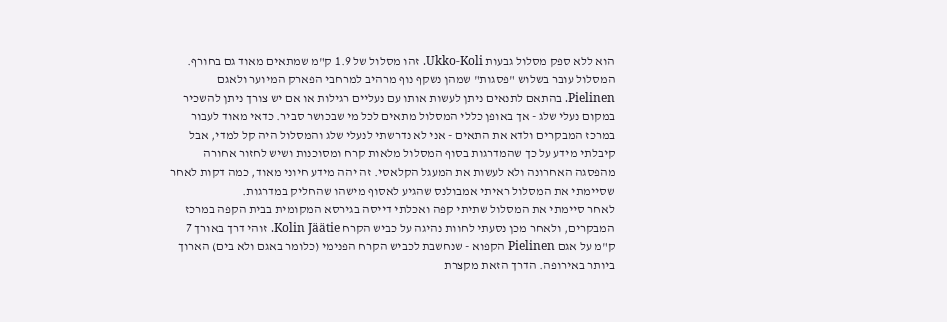הוא ללא ספק מסלול גבעות Ukko-Koli. זהו מסלול של 1.9 ק"מ שמתאים מאוד גם בחורף. המסלול עובר בשלוש "פסגות" שמהן נשקף נוף מרהיב למרחבי הפארק המיוער ולאגם Pielinen. בהתאם לתנאים ניתן לעשות אותו עם נעליים רגילות או אם יש צורך ניתן להשכיר במקום נעלי שלג - אך באופן כללי המסלול מתאים לכל מי שבכושר סביר. כדאי מאוד לעבור במרכז המבקרים ולדא את התאים - אני לא נדרשתי לנעלי שלג והמסלול היה קל למדי, אבל קיבלתי מידע על כך שהמדרגות בסוף המסלול מלאות קרח ומסוכנות ושיש לחזור אחורה מהפסגה האחרונה ולא לעשות את המעגל הקלאסי. זה יהה מידע חיוני מאוד, כמה דקות לאחר שסיימתי את המסלול ראיתי אמבולנס שהגיע לאסוף מישהו שהחליק במדרגות.
לאחר סיימתי את המסלול שתיתי קפה ואכלתי דייסה בגירסא המקומית בבית הקפה במרכז המבקרים, ולאחר מכן נסעתי לחוות נהיגה על כביש הקרח Kolin Jäätie. זוהי דרך באורך 7 ק"מ על אגם Pielinen הקפוא - שנחשבת לכביש הקרח הפנימי (כלומר באגם ולא בים) הארוך ביותר באירופה. הדרך הזאת מקצרת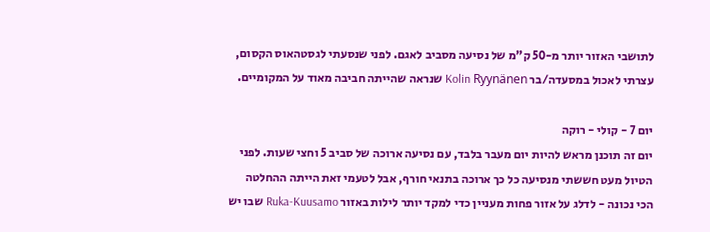לתושבי האזור יותר מ-50 ק"מ של נסיעה מסביב לאגם. לפני שנסעתי לגסטהאוס הקסום, עצרתי לאכול במסעדה/בר Kolin Ryynänen שנראה שהייתה חביבה מאוד על המקומיים.

יום 7 - קולי - רוקה
יום זה תוכנן מראש להיות יום מעבר בלבד, עם נסיעה ארוכה של סביב 5 וחצי שעות. לפני הטיול מעט חששתי מנסיעה כל כך ארוכה בתנאי חורף, אבל לטעמי זאת הייתה ההחלטה הכי נכונה - לדלג על אזור פחות מעניין כדי למקד יותר לילות באזור Ruka-Kuusamo שבו יש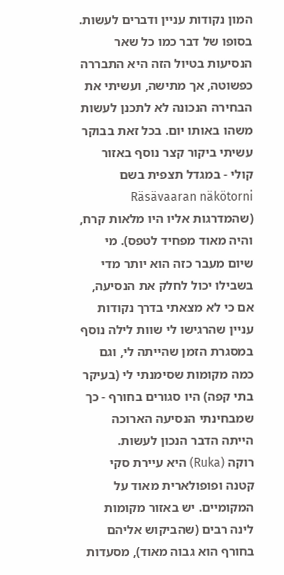המון נקודות עניין ודברים לעשות. בסופו של דבר כמו כל שאר הנסיעות בטיול הזה היא התבררה כפשוטה, אך מתישה, ועשיתי את הבחירה הנכונה לא לתכנן לעשות משהו באותו יום. בכל זאת בבוקר עשיתי ביקור קצר נוסף באזור קולי - במגדל תצפית בשם Räsävaaran näkötorni (שהמדרגות אליו היו מלאות קרח, והיה מאוד מפחיד לטפס). מי שיום מעבר כזה הוא יותר מדי בשבילו יכול לחלק את הנסיעה, אם כי לא מצאתי בדרך נקודות עניין שהרגישו לי שוות לילה נוסף במסגרת הזמן שהייתה לי, וגם כמה מקומות שסימנתי לי (בעיקר בתי קפה) היו סגורים בחורף - כך שמבחינתי הנסיעה הארוכה הייתה הדבר הנכון לעשות.
רוקה (Ruka) היא עיירת סקי קטנה ופופולארית מאוד על המקומיים. יש באזור מקומות לינה רבים (שהביקוש אליהם בחורף הוא גבוה מאוד), מסעדות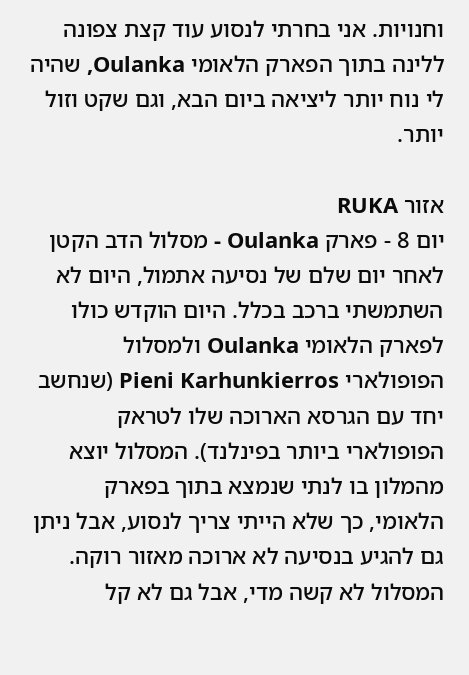וחנויות. אני בחרתי לנסוע עוד קצת צפונה ללינה בתוך הפארק הלאומי Oulanka, שהיה לי נוח יותר ליציאה ביום הבא, וגם שקט וזול יותר.

אזור RUKA
יום 8 - פארק Oulanka - מסלול הדב הקטן
לאחר יום שלם של נסיעה אתמול, היום לא השתמשתי ברכב בכלל. היום הוקדש כולו לפארק הלאומי Oulanka ולמסלול הפופולארי Pieni Karhunkierros (שנחשב יחד עם הגרסא הארוכה שלו לטראק הפופולארי ביותר בפינלנד). המסלול יוצא מהמלון בו לנתי שנמצא בתוך בפארק הלאומי, כך שלא הייתי צריך לנסוע, אבל ניתן גם להגיע בנסיעה לא ארוכה מאזור רוקה.
המסלול לא קשה מדי, אבל גם לא קל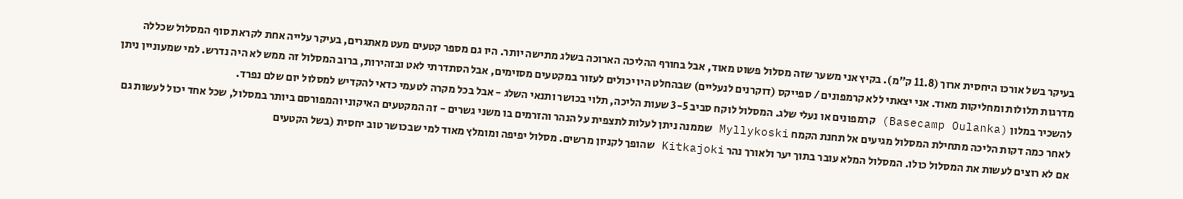בעיקר בשל אורכו היחסית ארוך (11.8 ק"מ). בקיץ אני משער שזה מסלול פשוט מאוד, אבל בחורף ההליכה הארוכה בשלג מתישה יותר. היו גם מספר קטעים מעט מאתגרים, בעיקר עלייה אחת לקראת סוף המסלול שכללה מדרגות תלולות ומחליקות מאוד. אני יצאתי ללא קרמפונים / ספייקס (דוקרנים לנעליים) שבהחלט היו יכולים לעזור במקטעים מסוימים, אבל הסתדרתי לאט ובזהירות, ברוב המסלול זה ממש לא היה נדרש. למי שמעוניין ניתן להשכיר במלון (Basecamp Oulanka) קרמפונים או נעלי שלג. המסלול לוקח סביב 3-5 שעות הליכה, תלוי בכושר ותנאי השלג - אבל בכל מקרה לטעמי כדאי להקדיש למסלול יום שלם נפרד.
לאחר כמה דקות הליכה מתחילת המסלול מגיעים אל תחנת הקמח Myllykoski שממנה ניתן לעלות לתצפית על הנהר והזרמים בו משני גשרים - זה המקטעים האיקוני והמפורסם ביותר במסלול, שכל אחד יכול לעשות גם אם לא רוצים לעשות את המסלול כולו. המסלול המלא עובר בתוך יער ולאורך נהר Kitkajoki שהופך לקניון מרשים. מסלול יפיפה ומומלץ מאוד למי שבכושר טוב יחסית (בשל הקטעים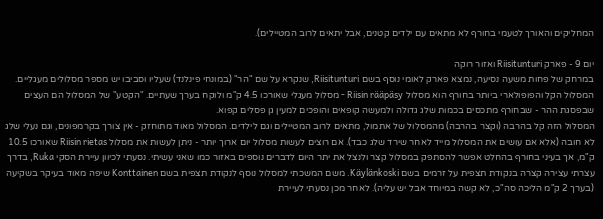המחליקים והאורך לטעמי בחורף לא מתאים עם ילדים קטנים, אבל יתאים לרוב המטיילים).

יום 9 - פארק Riisitunturi ואזור רוקה
במרחק של פחות משעה נסיעה, נמצא פארק לאומי נוסף בשם Riisitunturi, שנקרא על שם "הר" (במונחי פינלנד) שעליו וסביבו יש מספר מסלולים מעגליים. המסלול הקל והפופולארי ביותר בחורף הוא מסלול Riisin rääpäsy - מסלול מעגלי שאורכו 4.5 ק"מ ולוקח בערך שעתיים. "הקטע" של המסלול הם העצים שבפסגת ההר - שבחורף מתכסים בכמות שלג גדולה ולמעשה קופאים והופכים למעין גן פסלים קפוא.
המסלול הזה קל בהרבה (וקצר בהרבה) מהמסלול של אתמול, מתאים לרוב המטיילים וגם לילדים. המסלול מאוד מתוחזק - אין צורך בקרמפונים, וגם נעלי שלג לא חובה (אלא אם עושים את המסלול מייד לאחר שירד שלג כבד). אם רוצים לעשות מסלול יום ארוך יותר - ניתן לעשות את מסלול Riisin rietas שאורכו 10.5 ק"מ, אך בעיני בחורף בהחלט אפשר להסתפק במסלול קצר ולנצל את יתר היום לדברים נוספים באזור כמו שאני עשיתי. נסעתי לכיוון עיירת הסקי Ruka, בדרך עצרתי עצירה קצרה בנקודת תצפית על זרמים בשם Käylänkoski. משם המשכתי למסלול נוסף לנקודת תצפית בשם Konttainen שיפה מאוד בעיקר בשקיעה (בערך 2 ק"מ הליכה סה"כ, לא קשה במיוחד אבל יש עליה). לאחר מכן נסעתי לעיירת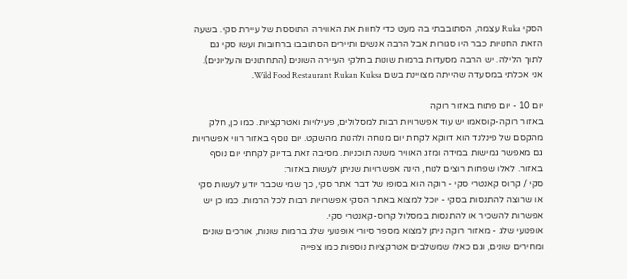הסקי Ruka עצמה, הסתובבתי בה מעט כדי לחוות את האווירה התוססת של עיירת סקי. בשעה הזאת החנויות כבר היו סגורות אבל הרבה אנשים ותיירים הסתובבו ברחובות ועשו סקי גם לתוך הלילה. יש הרבה מסעדות ברמות שונות בחלקי העיירה השונים (התחתונים והעליונים). אני אכלתי במסעדה שהייתה מצויינת בשם Wild Food Restaurant Rukan Kuksa.

יום 10 - יום פתוח באזור רוקה
באזור רוקה-קוסאמו יש עוד אפשרויות רבות למסלולים, פעילויות ואטרקציות. כמו כן, חלק מהקסם של פינלנד הוא דווקא לקחת יום מנוחה ולהנות מהשקט. יום נוסף באזור רווי אפשרויות גם מאפשר גמישות במידה ומזג האוויר משנה תוכניות. מסיבה זאת בדיוק לקחתי יום נוסף באזור. לאלו שפחות רוצים לנוח, הינה אפשרויות שניתן לעשות באזור:
סקי / קרוס קאנטרי סקי - רוקה הוא בסופו של דבר אתר סקי, כך שמי שכבר יודע לעשות סקי או שרוצה להתנסות בסקי - יוכל למצוא באתר הסקי אפשרויות רבות לכל הרמות. כמו כן יש אפשרות להשכיר או להתנסות במסלול קרוס-קאנטרי סקי.
אופנועי שלג - מאזור רוקה ניתן למצוא מספר סיורי אופנועי שלג ברמות שונות, אורכים שונים ומחירים שונים, וגם כאלו שמשלבים אטרקציות נוספות כמו צפייה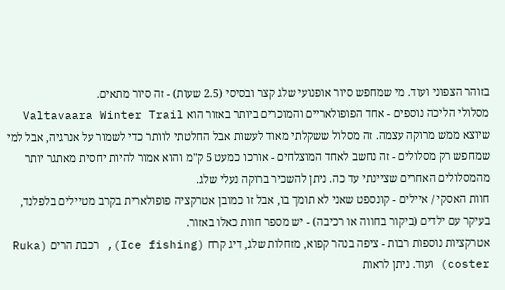בזוהר הצפוני ועוד. מי שמחפש סיור אופנועי שלג קצר ובסיסי (2.5 שעות) - זה סיור מתאים.
מסלולי הליכה נוספים - אחד הפופולאריים והמוכרים ביותר באזור הוא Valtavaara Winter Trail שיוצא ממש מרוקה עצמה. זה מסלול ששקלתי מאוד לעשות אבל החלטתי לוותר כדי לשמור על אנרגיה, אבל למי שמחפש רק מסלולים - זה נחשב לאחד המוצלחים - אורכו כמעט 5 ק"מ והוא אמור להיות יחסית מאתגר יותר מהמסלולים האחרים שציינתי עד כה. ניתן להשכיר ברוקה נעלי שלג.
חוות האסקי / איילים - קונספט שאני לא תומך בו, אבל זו כמובן אטרקציה פופולארית בקרב מטיילים בלפלנד, בעיקר עם ילדים (ביקור בחווה או רכיבה) - יש מספר חוות כאלו באזור.
אטרקציות נוספות רבות - ציפה בנהר קפוא, מזחלות שלג, דיג קרח (Ice fishing), רכבת הרים (Ruka coster) ועוד. ניתן לראות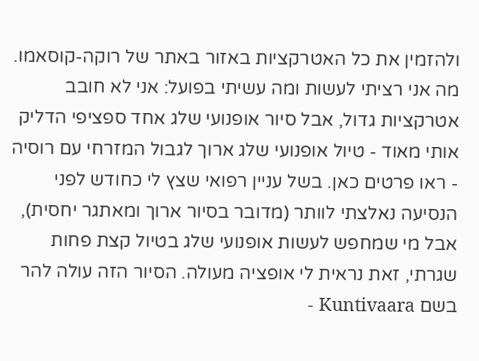ולהזמין את כל האטרקציות באזור באתר של רוקה-קוסאמו.
מה אני רציתי לעשות ומה עשיתי בפועל: אני לא חובב אטרקציות גדול, אבל סיור אופנועי שלג אחד ספציפי הדליק אותי מאוד - טיול אופנועי שלג ארוך לגבול המזרחי עם רוסיה - ראו פרטים כאן. בשל עניין רפואי שצץ לי כחודש לפני הנסיעה נאלצתי לוותר (מדובר בסיור ארוך ומאתגר יחסית), אבל מי שמחפש לעשות אופנועי שלג בטיול קצת פחות שגרתי, זאת נראית לי אופציה מעולה. הסיור הזה עולה להר בשם Kuntivaara -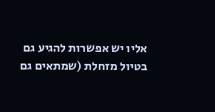אליו יש אפשרות להגיע גם בטיול מזחלת (שמתאים גם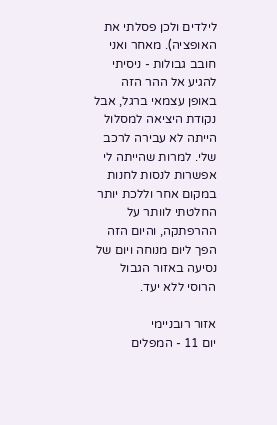לילדים ולכן פסלתי את האופציה). מאחר ואני חובב גבולות - ניסיתי להגיע אל ההר הזה באופן עצמאי ברגל, אבל נקודת היציאה למסלול הייתה לא עבירה לרכב שלי. למרות שהייתה לי אפשרות לנסות לחנות במקום אחר וללכת יותר החלטתי לוותר על ההרפתקה, והיום הזה הפך ליום מנוחה ויום של נסיעה באזור הגבול הרוסי ללא יעד.

אזור רובניימי
יום 11 - המפלים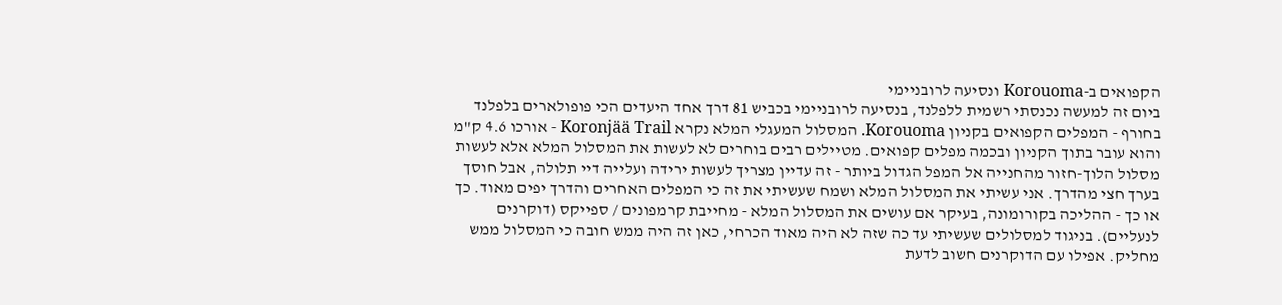הקפואים ב-Korouoma ונסיעה לרובניימי
ביום זה למעשה נכנסתי רשמית ללפלנד, בנסיעה לרובניימי בכביש 81 דרך אחד היעדים הכי פופולארים בלפלנד בחורף - המפלים הקפואים בקניון Korouoma. המסלול המעגלי המלא נקרא Koronjää Trail - אורכו 4.6 ק"מ והוא עובר בתוך הקניון ובכמה מפלים קפואים. מטיילים רבים בוחרים לא לעשות את המסלול המלא אלא לעשות מסלול הלוך-חזור מהחנייה אל המפל הגדול ביותר - זה עדיין מצריך לעשות ירידה ועלייה דיי תלולה, אבל חוסך בערך חצי מהדרך. אני עשיתי את המסלול המלא ושמח שעשיתי את זה כי המפלים האחרים והדרך יפים מאוד. כך או כך - ההליכה בקורומונה, בעיקר אם עושים את המסלול המלא - מחייבת קרמפונים / ספייקס (דוקרנים לנעליים). בניגוד למסלולים שעשיתי עד כה שזה לא היה מאוד הכרחי, כאן זה היה ממש חובה כי המסלול ממש מחליק. אפילו עם הדוקרנים חשוב לדעת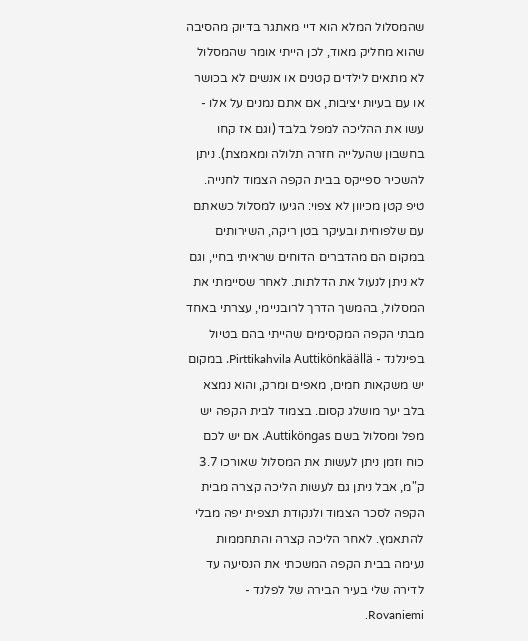שהמסלול המלא הוא דיי מאתגר בדיוק מהסיבה שהוא מחליק מאוד, לכן הייתי אומר שהמסלול לא מתאים לילדים קטנים או אנשים לא בכושר או עם בעיות יציבות, אם אתם נמנים על אלו - עשו את ההליכה למפל בלבד (וגם אז קחו בחשבון שהעלייה חזרה תלולה ומאמצת). ניתן להשכיר ספייקס בבית הקפה הצמוד לחנייה. טיפ קטן מכיוון לא צפוי: הגיעו למסלול כשאתם עם שלפוחית ובעיקר בטן ריקה, השירותים במקום הם מהדברים הדוחים שראיתי בחיי, וגם לא ניתן לנעול את הדלתות. לאחר שסיימתי את המסלול, בהמשך הדרך לרובניימי, עצרתי באחד מבתי הקפה המקסימים שהייתי בהם בטיול בפינלנד - Pirttikahvila Auttikönkäällä. במקום יש משקאות חמים, מאפים ומרק, והוא נמצא בלב יער מושלג קסום. בצמוד לבית הקפה יש מפל ומסלול בשם Auttiköngas. אם יש לכם כוח וזמן ניתן לעשות את המסלול שאורכו 3.7 ק"מ, אבל ניתן גם לעשות הליכה קצרה מבית הקפה לסכר הצמוד ולנקודת תצפית יפה מבלי להתאמץ. לאחר הליכה קצרה והתחממות נעימה בבית הקפה המשכתי את הנסיעה עד לדירה שלי בעיר הבירה של לפלנד - Rovaniemi.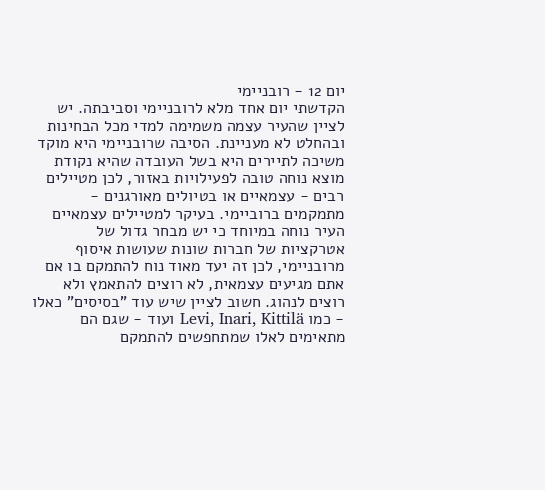יום 12 - רובניימי
הקדשתי יום אחד מלא לרובניימי וסביבתה. יש לציין שהעיר עצמה משמימה למדי מכל הבחינות ובהחלט לא מעניינת. הסיבה שרובניימי היא מוקד משיכה לתיירים היא בשל העובדה שהיא נקודת מוצא נוחה טובה לפעילויות באזור, לכן מטיילים רבים - עצמאיים או בטיולים מאורגנים - מתמקמים ברוביימי. בעיקר למטיילים עצמאיים העיר נוחה במיוחד כי יש מבחר גדול של אטרקציות של חברות שונות שעושות איסוף מרובניימי, לכן זה יעד מאוד נוח להתמקם בו אם אתם מגיעים עצמאית, לא רוצים להתאמץ ולא רוצים לנהוג. חשוב לציין שיש עוד "בסיסים" כאלו - כמו Levi, Inari, Kittilä ועוד - שגם הם מתאימים לאלו שמתחפשים להתמקם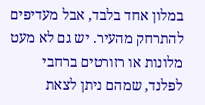במלון אחד בלבד, אבל מעדיפים להתרחק מהעיר. יש גם לא מעט מלונות או רזורטים ברחבי לפלנד, שמהם ניתן לצאת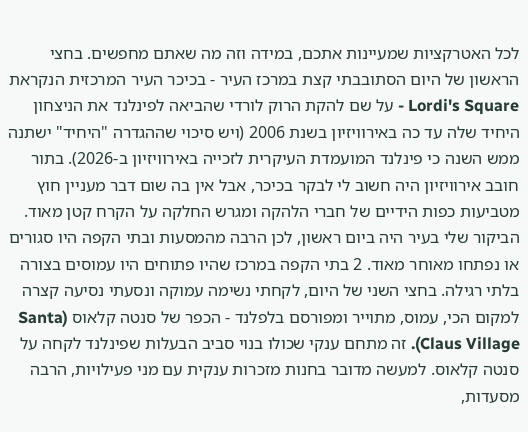לכל האטרקציות שמעיינות אתכם, במידה וזה מה שאתם מחפשים. בחצי הראשון של היום הסתובבתי קצת במרכז העיר - בכיכר העיר המרכזית הנקראת Lordi's Square - על שם להקת הרוק לורדי שהביאה לפינלנד את הניצחון היחיד שלה עד כה באירוויזיון בשנת 2006 (ויש סיכוי שההגדרה "היחיד" ישתנה ממש השנה כי פינלנד המועמדת העיקרית לזכייה באירוויזיון ב-2026). בתור חובב אירוויזיון היה חשוב לי לבקר בכיכר, אבל אין בה שום דבר מעניין חוץ מטביעות כפות הידיים של חברי הלהקה ומגרש החלקה על הקרח קטן מאוד. הביקור שלי בעיר היה ביום ראשון, לכן הרבה מהמסעות ובתי הקפה היו סגורים או נפתחו מאוחר מאוד. 2 בתי הקפה במרכז שהיו פתוחים היו עמוסים בצורה בלתי רגילה. בחצי השני של היום, לקחתי נשימה עמוקה ונסעתי נסיעה קצרה למקום הכי, עמוס, מתוייר ומפורסם בלפלנד - הכפר של סנטה קלאוס (Santa Claus Village). זה מתחם ענקי שכולו בנוי סביב הבעלות שפינלנד לקחה על סנטה קלאוס. למעשה מדובר בחנות מזכרות ענקית עם מני פעילויות, הרבה מסעדות,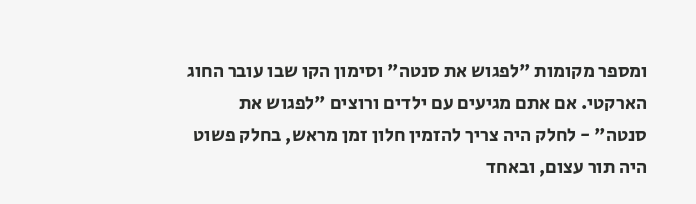ומספר מקומות "לפגוש את סנטה" וסימון הקו שבו עובר החוג הארקטי. אם אתם מגיעים עם ילדים ורוצים "לפגוש את סנטה" - לחלק היה צריך להזמין חלון זמן מראש, בחלק פשוט היה תור עצום, ובאחד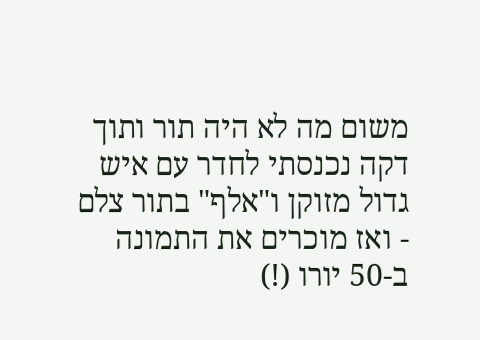משום מה לא היה תור ותוך דקה נכנסתי לחדר עם איש גדול מזוקן ו"אלף" בתור צלם - ואז מוכרים את התמונה ב-50 יורו (!)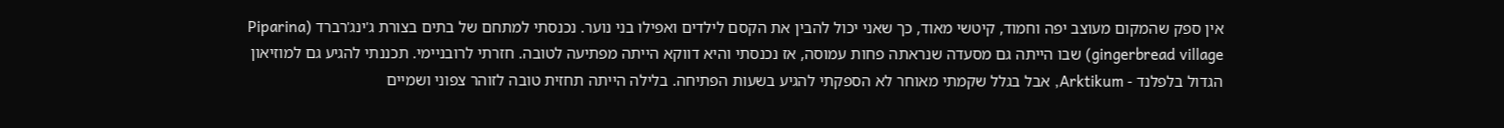אין ספק שהמקום מעוצב יפה וחמוד, קיטשי מאוד, כך שאני יכול להבין את הקסם לילדים ואפילו בני נוער. נכנסתי למתחם של בתים בצורת ג'ינג'רברד (Piparina gingerbread village) שבו הייתה גם מסעדה שנראתה פחות עמוסה, אז נכנסתי והיא דווקא הייתה מפתיעה לטובה. חזרתי לרובניימי. תכננתי להגיע גם למוזיאון הגדול בלפלנד - Arktikum, אבל בגלל שקמתי מאוחר לא הספקתי להגיע בשעות הפתיחה. בלילה הייתה תחזית טובה לזוהר צפוני ושמיים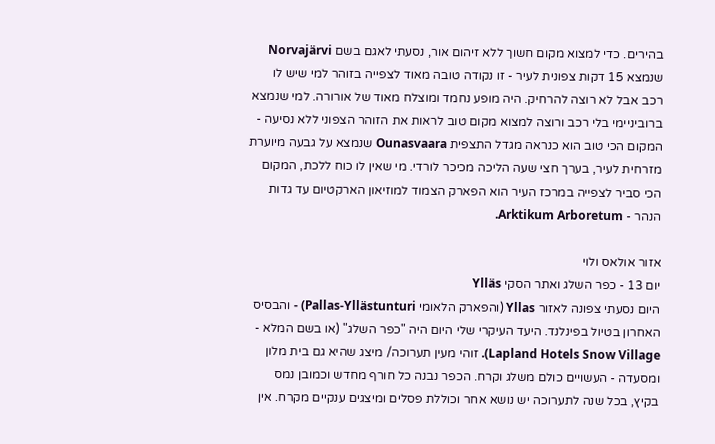בהירים. כדי למצוא מקום חשוך ללא זיהום אור, נסעתי לאגם בשם Norvajärvi שנמצא 15 דקות צפונית לעיר - זו נקודה טובה מאוד לצפייה בזוהר למי שיש לו רכב אבל לא רוצה להרחיק. היה מופע נחמד ומוצלח מאוד של אורורה. למי שנמצא ברוביניימי בלי רכב ורוצה למצוא מקום טוב לראות את הזוהר הצפוני ללא נסיעה - המקום הכי טוב הוא כנראה מגדל התצפית Ounasvaara שנמצא על גבעה מיוערת מזרחית לעיר, בערך חצי שעה הליכה מכיכר לורדי. מי שאין לו כוח ללכת, המקום הכי סביר לצפייה במרכז העיר הוא הפארק הצמוד למוזיאון הארקטיום עד גדות הנהר - Arktikum Arboretum.

אזור אולאס ולוי
יום 13 - כפר השלג ואתר הסקי Ylläs
היום נסעתי צפונה לאזור Yllas (והפארק הלאומי Pallas-Yllästunturi) - והבסיס האחרון בטיול בפינלנד. היעד העיקרי שלי היום היה "כפר השלג" (או בשם המלא - Lapland Hotels Snow Village). זוהי מעין תערוכה/ מיצג שהיא גם בית מלון ומסעדה - העשויים כולם משלג וקרח. הכפר נבנה כל חורף מחדש וכמובן נמס בקיץ, בכל שנה לתערוכה יש נושא אחר וכוללת פסלים ומיצגים ענקיים מקרח. אין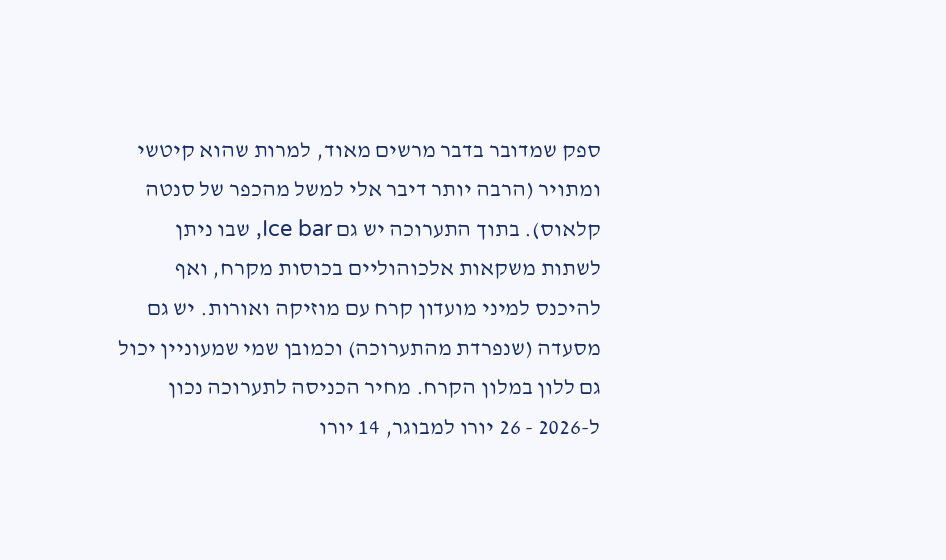ספק שמדובר בדבר מרשים מאוד, למרות שהוא קיטשי ומתויר (הרבה יותר דיבר אלי למשל מהכפר של סנטה קלאוס). בתוך התערוכה יש גם Ice bar, שבו ניתן לשתות משקאות אלכוהוליים בכוסות מקרח, ואף להיכנס למיני מועדון קרח עם מוזיקה ואורות. יש גם מסעדה (שנפרדת מהתערוכה) וכמובן שמי שמעוניין יכול גם ללון במלון הקרח. מחיר הכניסה לתערוכה נכון ל-2026 - 26 יורו למבוגר, 14 יורו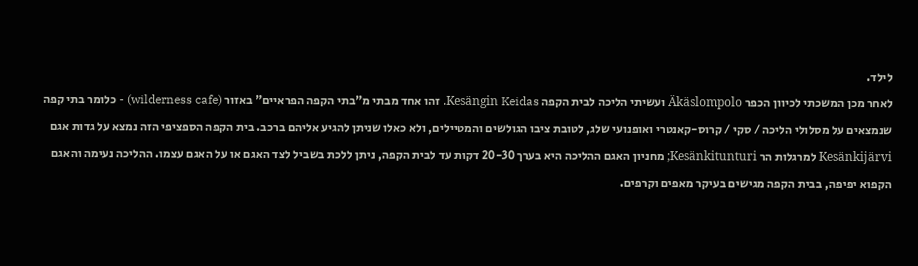לילד.
לאחר מכן המשכתי לכיוון הכפר Äkäslompolo ועשיתי הליכה לבית הקפה Kesängin Keidas. זהו אחד מבתי מ"בתי הקפה הפראיים" באזור (wilderness cafe) - כלומר בתי קפה שנמצאים על מסלולי הליכה / סקי / קרוס-קאנטרי ואופנועי שלג, לטובת ציבו הגולשים והמטיילים, ולא כאלו שניתן להגיע אליהם ברכב. בית הקפה הספציפי הזה נמצא על גדות אגם Kesänkijärvi למרגלות הר Kesänkitunturi; מחניון האגם ההליכה היא בערך 20-30 דקות עד לבית הקפה, ניתן ללכת בשביל לצד האגם או על האגם עצמו. ההליכה נעימה והאגם הקפוא יפיפה, בבית הקפה מגישים בעיקר מאפים וקרפים.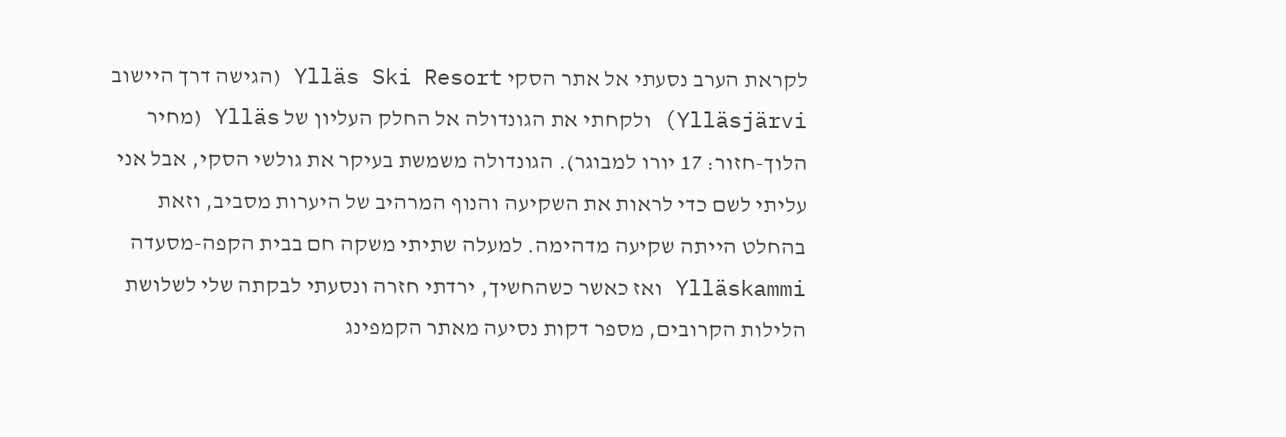לקראת הערב נסעתי אל אתר הסקי Ylläs Ski Resort (הגישה דרך היישוב Ylläsjärvi) ולקחתי את הגונדולה אל החלק העליון של Ylläs (מחיר הלוך-חזור: 17 יורו למבוגר). הגונדולה משמשת בעיקר את גולשי הסקי, אבל אני עליתי לשם כדי לראות את השקיעה והנוף המרהיב של היערות מסביב, וזאת בהחלט הייתה שקיעה מדהימה. למעלה שתיתי משקה חם בבית הקפה-מסעדה Ylläskammi ואז כאשר כשהחשיך, ירדתי חזרה ונסעתי לבקתה שלי לשלושת הלילות הקרובים, מספר דקות נסיעה מאתר הקמפינג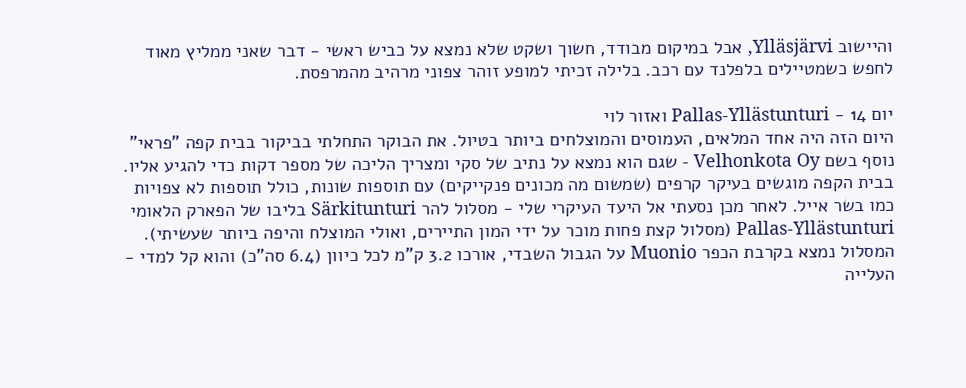והיישוב Ylläsjärvi, אבל במיקום מבודד, חשוך ושקט שלא נמצא על כביש ראשי - דבר שאני ממליץ מאוד לחפש כשמטיילים בלפלנד עם רכב. בלילה זכיתי למופע זוהר צפוני מרהיב מהמרפסת.

יום 14 - Pallas-Yllästunturi ואזור לוי
היום הזה היה אחד המלאים, העמוסים והמוצלחים ביותר בטיול. את הבוקר התחלתי בביקור בבית קפה "פראי" נוסף בשם Velhonkota Oy - שגם הוא נמצא על נתיב של סקי ומצריך הליכה של מספר דקות כדי להגיע אליו. בבית הקפה מוגשים בעיקר קרפים (שמשום מה מכונים פנקייקים) עם תוספות שונות, כולל תוספות לא צפויות כמו בשר אייל. לאחר מכן נסעתי אל היעד העיקרי שלי - מסלול להר Särkitunturi בליבו של הפארק הלאומי Pallas-Yllästunturi (מסלול קצת פחות מוכר על ידי המון התיירים, ואולי המוצלח והיפה ביותר שעשיתי). המסלול נמצא בקרבת הכפר Muonio על הגבול השבדי, אורכו 3.2 ק"מ לכל כיוון (6.4 סה"כ) והוא קל למדי - העלייה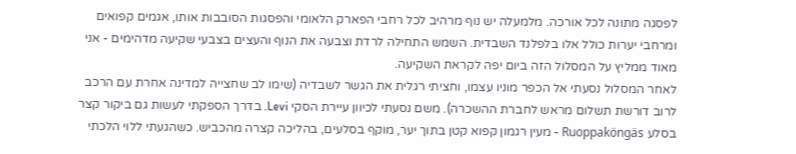לפסגה מתונה לכל אורכה. מלמעלה יש נוף מרהיב לכל רחבי הפארק הלאומי והפסגות הסובבות אותו, אגמים קפואים ומרחבי יערות כולל אלו בלפלנד השבדית. השמש התחילה לרדת וצבעה את הנוף והעצים בצבעי שקיעה מדהימים - אני מאוד ממליץ על המסלול הזה ביום יפה לקראת השקיעה.
לאחר המסלול נסעתי אל הכפר מוניו עצמו, וחציתי רגלית את הגשר לשבדיה (שימו לב שחצייה למדינה אחרת עם הרכב לרוב דורשת תשלום מראש לחברת ההשכרה). משם נסעתי לכיוון עיירת הסקי Levi. בדרך הספקתי לעשות גם ביקור קצר בסלע Ruoppaköngäs - מעין רגמון קפוא קטן בתוך יער, מוקף בסלעים, בהליכה קצרה מהכביש. כשהגעתי ללוי הלכתי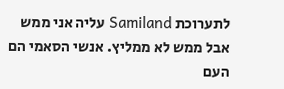לתערוכת Samiland עליה אני ממש אבל ממש לא ממליץ. אנשי הסאמי הם העם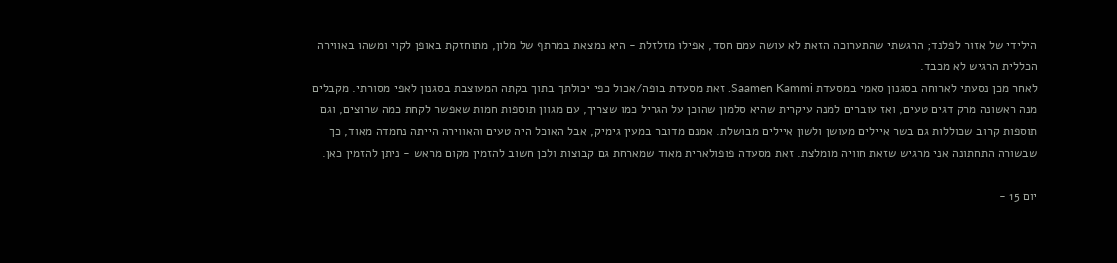הילידי של אזור לפלנד; הרגשתי שהתערוכה הזאת לא עושה עמם חסד, אפילו מזלזלת - היא נמצאת במרתף של מלון, מתוחזקת באופן לקוי ומשהו באווירה הכללית הרגיש לא מכבד.
לאחר מכן נסעתי לארוחה בסגנון סאמי במסעדת Saamen Kammi. זאת מסעדת בופה/אכול כפי יכולתך בתוך בקתה המעוצבת בסגנון לאפי מסורתי. מקבלים מנה ראשונה מרק דגים טעים, ואז עוברים למנה עיקרית שהיא סלמון שהוכן על הגריל כמו שצריך, עם מגוון תוספות חמות שאפשר לקחת כמה שרוצים, וגם תוספות קרוב שכוללות גם בשר איילים מעושן ולשון איילים מבושלת. אמנם מדובר במעין גימיק, אבל האוכל היה טעים והאווירה הייתה נחמדה מאוד, כך שבשורה התחתונה אני מרגיש שזאת חוויה מומלצת. זאת מסעדה פופולארית מאוד שמארחת גם קבוצות ולכן חשוב להזמין מקום מראש - ניתן להזמין כאן.

יום 15 -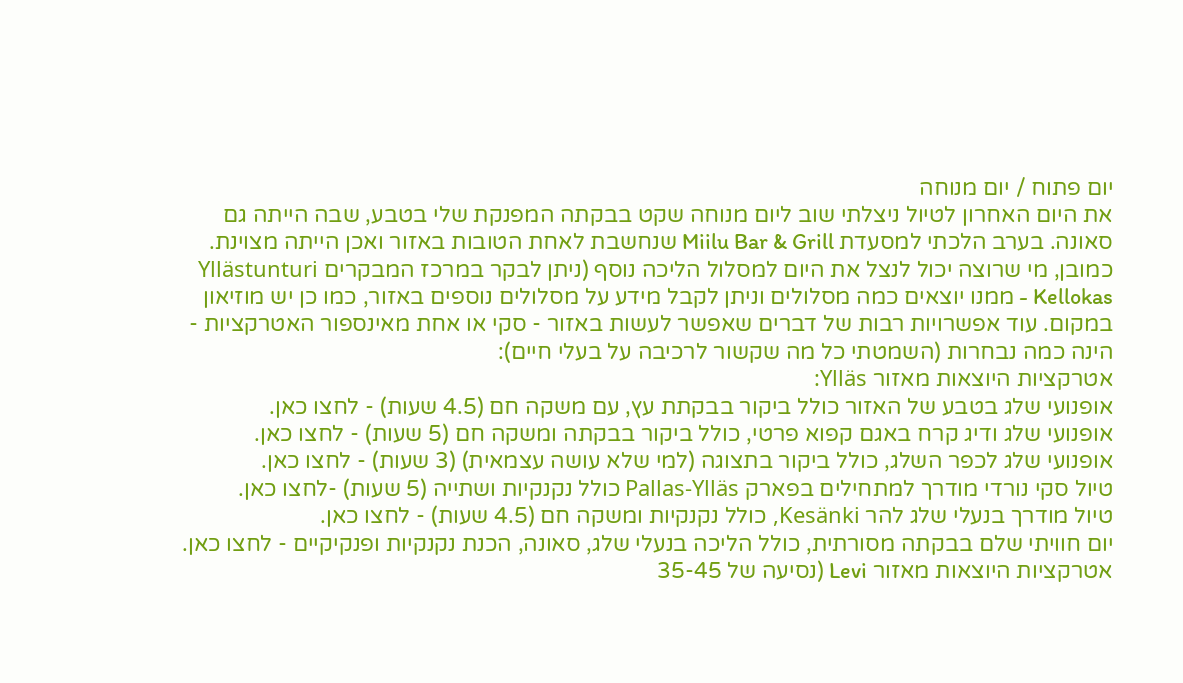יום פתוח / יום מנוחה
את היום האחרון לטיול ניצלתי שוב ליום מנוחה שקט בבקתה המפנקת שלי בטבע, שבה הייתה גם סאונה. בערב הלכתי למסעדת Miilu Bar & Grill שנחשבת לאחת הטובות באזור ואכן הייתה מצוינת. כמובן, מי שרוצה יכול לנצל את היום למסלול הליכה נוסף (ניתן לבקר במרכז המבקרים Yllästunturi Kellokas - ממנו יוצאים כמה מסלולים וניתן לקבל מידע על מסלולים נוספים באזור, כמו כן יש מוזיאון במקום. עוד אפשרויות רבות של דברים שאפשר לעשות באזור - סקי או אחת מאינספור האטרקציות - הינה כמה נבחרות (השמטתי כל מה שקשור לרכיבה על בעלי חיים):
אטרקציות היוצאות מאזור Ylläs:
אופנועי שלג בטבע של האזור כולל ביקור בבקתת עץ, עם משקה חם (4.5 שעות) - לחצו כאן.
אופנועי שלג ודיג קרח באגם קפוא פרטי, כולל ביקור בבקתה ומשקה חם (5 שעות) - לחצו כאן.
אופנועי שלג לכפר השלג, כולל ביקור בתצוגה (למי שלא עושה עצמאית) (3 שעות) - לחצו כאן.
טיול סקי נורדי מודרך למתחילים בפארק Pallas-Ylläs כולל נקנקיות ושתייה (5 שעות) -לחצו כאן.
טיול מודרך בנעלי שלג להר Kesänki, כולל נקנקיות ומשקה חם (4.5 שעות) - לחצו כאן.
יום חוויתי שלם בבקתה מסורתית, כולל הליכה בנעלי שלג, סאונה, הכנת נקנקיות ופנקיקיים - לחצו כאן.
אטרקציות היוצאות מאזור Levi (נסיעה של 35-45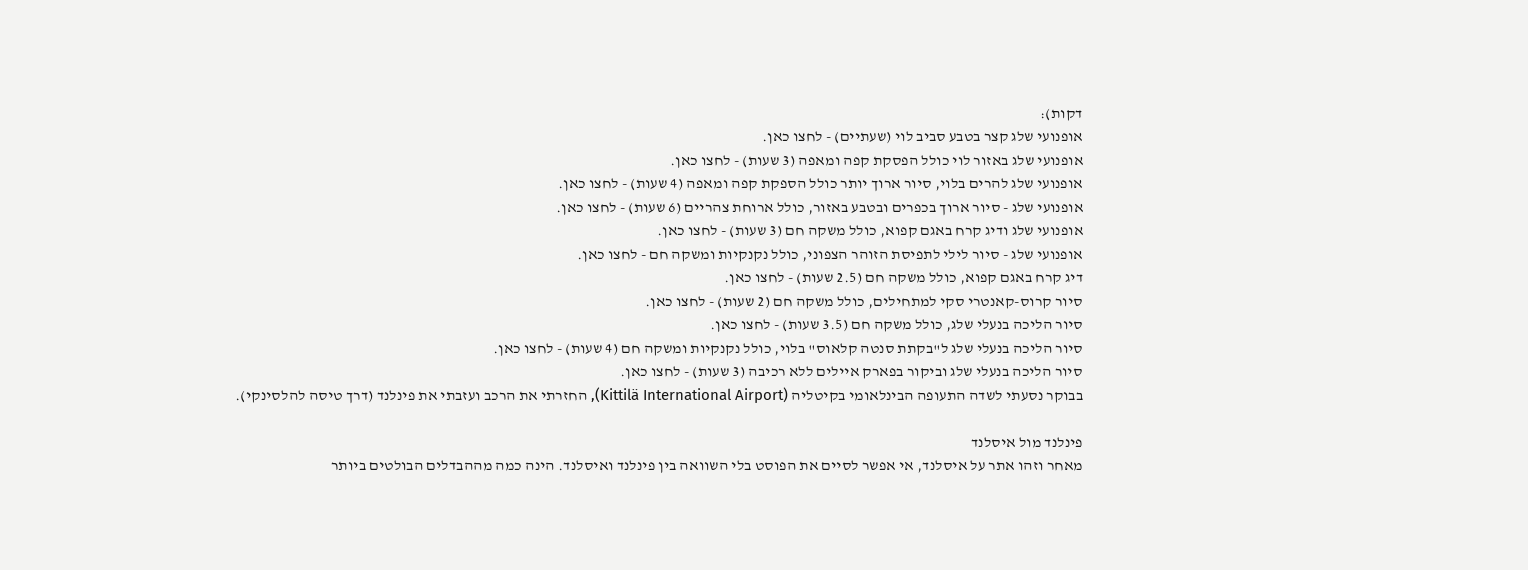דקות):
אופנועי שלג קצר בטבע סביב לוי (שעתיים) - לחצו כאן.
אופנועי שלג באזור לוי כולל הפסקת קפה ומאפה (3 שעות) - לחצו כאן.
אופנועי שלג להרים בלוי, סיור ארוך יותר כולל הספקת קפה ומאפה (4 שעות) - לחצו כאן.
אופנועי שלג - סיור ארוך בכפרים ובטבע באזור, כולל ארוחת צהריים (6 שעות) - לחצו כאן.
אופנועי שלג ודיג קרח באגם קפוא, כולל משקה חם (3 שעות) - לחצו כאן.
אופנועי שלג - סיור לילי לתפיסת הזוהר הצפוני, כולל נקנקיות ומשקה חם - לחצו כאן.
דיג קרח באגם קפוא, כולל משקה חם (2.5 שעות) - לחצו כאן.
סיור קרוס-קאנטרי סקי למתחילים, כולל משקה חם (2 שעות) - לחצו כאן.
סיור הליכה בנעלי שלג, כולל משקה חם (3.5 שעות) - לחצו כאן.
סיור הליכה בנעלי שלג ל"בקתת סנטה קלאוס" בלוי, כולל נקנקיות ומשקה חם (4 שעות) - לחצו כאן.
סיור הליכה בנעלי שלג וביקור בפארק איילים ללא רכיבה (3 שעות) - לחצו כאן.
בבוקר נסעתי לשדה התעופה הבינלאומי בקיטליה (Kittilä International Airport), החזרתי את הרכב ועזבתי את פינלנד (דרך טיסה להלסינקי).

פינלנד מול איסלנד
מאחר וזהו אתר על איסלנד, אי אפשר לסיים את הפוסט בלי השוואה בין פינלנד ואיסלנד. הינה כמה מההבדלים הבולטים ביותר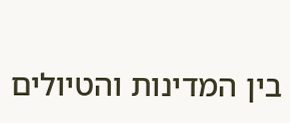בין המדינות והטיולים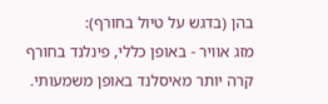בהן (בדגש על טיול בחורף):
מזג אוויר - באופן כללי, פינלנד בחורף קרה יותר מאיסלנד באופן משמעותי.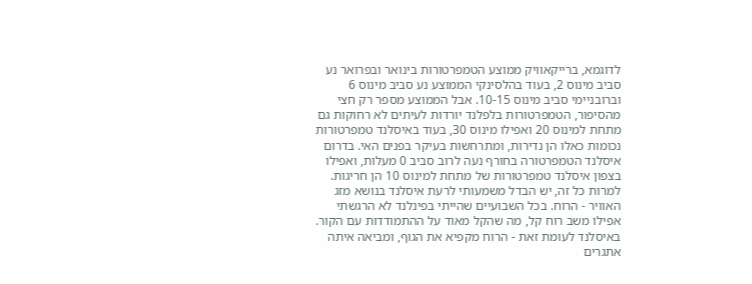לדוגמא, ברייקאוויק ממוצע הטמפרטורות בינואר ובפרואר נע סביב מינוס 2, בעוד בהלסינקי הממוצע נע סביב מינוס 6 וברובניימי סביב מינוס 10-15. אבל הממוצע מספר רק חצי מהסיפור, הטמפרטורות בלפלנד יורדות לעיתים לא רחוקות גם מתחת למינוס 20 ואפילו מינוס 30, בעוד באיסלנד טמפרטורות נכומות כאלו הן נדירות, ומתרחשות בעיקר בפנים האי. בדרום איסלנד הטמפרטורה בחורף נעה לרוב סביב 0 מעלות, ואפילו בצפון איסלנד טמפרטורות של מתחת למינוס 10 הן חריגות. למרות כל זה, יש הבדל משמעותי לרעת איסלנד בנושא מזג האוויר - הרוח. בכל השבועיים שהייתי בפינלנד לא הרגשתי אפילו משב רוח קל, מה שהקל מאוד על ההתמודדות עם הקור. באיסלנד לעומת זאת - הרוח מקפיא את הגוף, ומביאה איתה אתגרים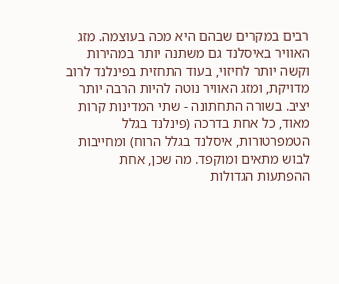רבים במקרים שבהם היא מכה בעוצמה. מזג האוויר באיסלנד גם משתנה יותר במהירות וקשה יותר לחיזוי, בעוד התחזית בפינלנד לרוב מדויקת, ומזג האוויר נוטה להיות הרבה יותר יציב. בשורה התחתונה - שתי המדינות קרות מאוד, כל אחת בדרכה (פינלנד בגלל הטמפרטורות, איסלנד בגלל הרוח) ומחייבות לבוש מתאים ומוקפד. מה שכן, אחת ההפתעות הגדולות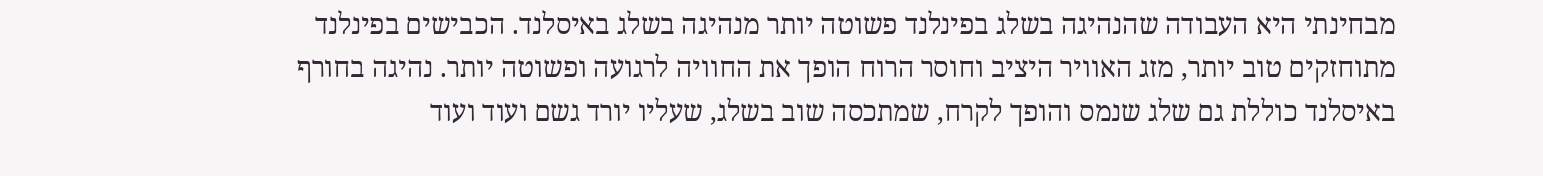מבחינתי היא העבודה שהנהיגה בשלג בפינלנד פשוטה יותר מנהיגה בשלג באיסלנד. הכבישים בפינלנד מתוחזקים טוב יותר, מזג האוויר היציב וחוסר הרוח הופך את החוויה לרגועה ופשוטה יותר. נהיגה בחורף באיסלנד כוללת גם שלג שנמס והופך לקרח, שמתכסה שוב בשלג, שעליו יורד גשם ועוד ועוד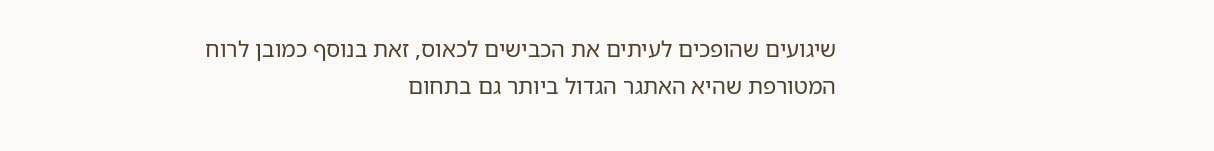שיגועים שהופכים לעיתים את הכבישים לכאוס, זאת בנוסף כמובן לרוח המטורפת שהיא האתגר הגדול ביותר גם בתחום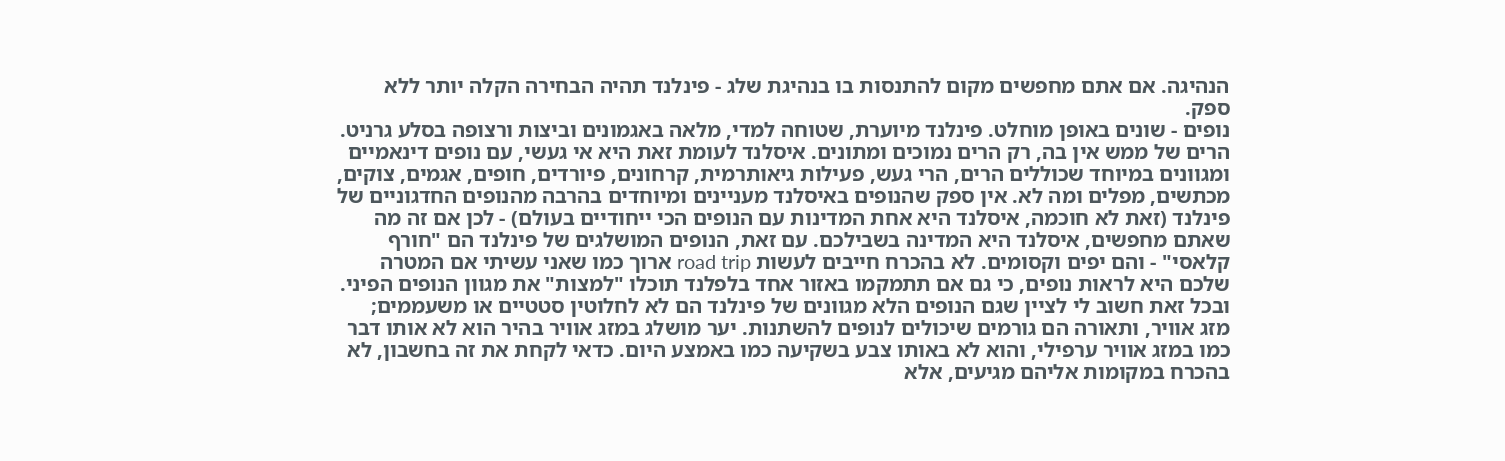הנהיגה. אם אתם מחפשים מקום להתנסות בו בנהיגת שלג - פינלנד תהיה הבחירה הקלה יותר ללא ספק.
נופים - שונים באופן מוחלט. פינלנד מיוערת, שטוחה למדי, מלאה באגמונים וביצות ורצופה בסלע גרניט. הרים של ממש אין בה, רק הרים נמוכים ומתונים. איסלנד לעומת זאת היא אי געשי, עם נופים דינאמיים ומגוונים במיוחד שכוללים הרים, הרי געש, פעילות גיאותרמית, קרחונים, פיורדים, חופים, אגמים, צוקים, מכתשים, מפלים ומה לא. אין ספק שהנופים באיסלנד מעניינים ומיוחדים בהרבה מהנופים החדגוניים של פינלנד (זאת לא חוכמה, איסלנד היא אחת המדינות עם הנופים הכי ייחודיים בעולם) - לכן אם זה מה שאתם מחפשים, איסלנד היא המדינה בשבילכם. עם זאת, הנופים המושלגים של פינלנד הם "חורף קלאסי" - והם יפים וקסומים. לא בהכרח חייבים לעשות road trip ארוך כמו שאני עשיתי אם המטרה שלכם היא לראות נופים, כי גם אם תתמקמו באזור אחד בלפלנד תוכלו "למצות" את מגוון הנופים הפיני. ובכל זאת חשוב לי לציין שגם הנופים הלא מגוונים של פינלנד הם לא לחלוטין סטטיים או משעממים; מזג אוויר, ותאורה הם גורמים שיכולים לנופים להשתנות. יער מושלג במזג אוויר בהיר הוא לא אותו דבר כמו במזג אוויר ערפילי, והוא לא באותו צבע בשקיעה כמו באמצע היום. כדאי לקחת את זה בחשבון, לא בהכרח במקומות אליהם מגיעים, אלא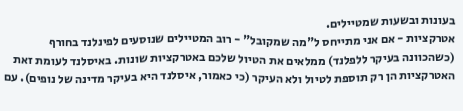בעונות ובשעות שמטיילים.
אטרקציות - אם אני מתייחס ל"מה שמקובל" - רוב המטיילים שנוסעים לפינלנד בחורף (כשהכוונה בעיקר ללפלנד) ממלאים את הטיול שלכם באטרקציות שונות. באיסלנד לעומת זאת האטרקציות הן רק תוספת לטיול ולא העיקר (כי כאמור, איסלנד היא בעיקר מדינה של נופים). עם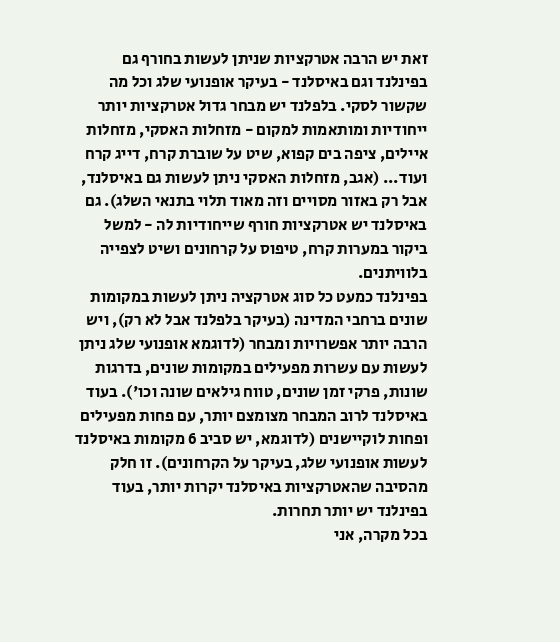זאת יש הרבה אטרקציות שניתן לעשות בחורף גם בפינלנד וגם באיסלנד - בעיקר אופנועי שלג וכל מה שקשור לסקי. בלפלנד יש מבחר גדול אטרקציות יותר ייחודיות ומותאמות למקום - מזחלות האסקי, מזחלות איילים, ציפה בים קפוא, שיט על שוברת קרח, דייג קרח ועוד... (אגב, מזחלות האסקי ניתן לעשות גם באיסלנד, אבל רק באזור מסויים וזה מאוד תלוי בתנאי השלג). גם באיסלנד יש אטרקציות חורף שייחודיות לה - למשל ביקור במערות קרח, טיפוס על קרחונים ושיט לצפייה בלוויתנים.
בפינלנד כמעט כל סוג אטרקציה ניתן לעשות במקומות שונים ברחבי המדינה (בעיקר בלפלנד אבל לא רק), ויש הרבה יותר אפשרויות ומבחר (לדוגמא אופנועי שלג ניתן לעשות עם עשרות מפעילים במקומות שונים, בדרגות שונות, פרקי זמן שונים, טווח גילאים שונה וכו'). בעוד באיסלנד לרוב המבחר מצומצם יותר, עם פחות מפעילים ופחות לוקיישנים (לדוגמא, יש סביב 6 מקומות באיסלנד לעשות אופנועי שלג, בעיקר על הקרחונים). זו חלק מהסיבה שהאטרקציות באיסלנד יקרות יותר, בעוד בפינלנד יש יותר תחרות.
בכל מקרה, אני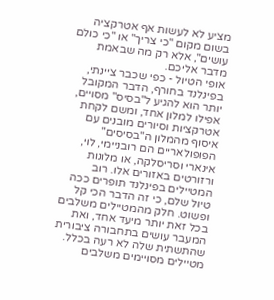מציע לא לעשות אף אטרקציה בשום מקום "כי צריך" או "כי כולם עושים", אלא רק מה שבאמת מדבר אליכם.
אופי הטיול - כפי שכבר ציינתי, בפינלנד בחורף, הדבר המקובל יותר הוא להגיע ל"בסיס" מסויים, אפילו למלון אחד, ומשם לקחת אטרקציות וסיורים מובנים עם איסוף מהמלון ה"בסיסים" הפופולאריים הם רובניימי, לוי, אינארי וסריסלקה, או מלונות ורזורטים באזורים אלו. רוב המטיילים בפינלנד תופרים ככה טיול שלם, כי זה הדבר הכי קל ופשוט. חלק מהמטיילים משלבים בכל זאת יותר מיעד אחד, ואת המעבר עושים בתחבורה ציבורית שהתשתית שלה לא רעה בכלל. מטיילים מסויימים משלבים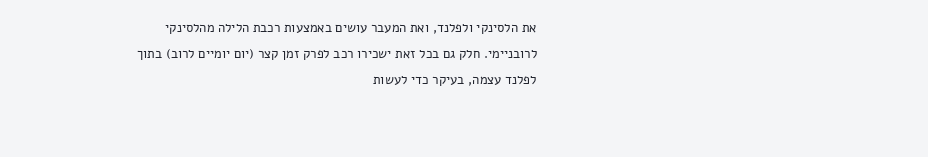את הלסינקי ולפלנד, ואת המעבר עושים באמצעות רכבת הלילה מהלסינקי לרובניימי. חלק גם בכל זאת ישכירו רכב לפרק זמן קצר (יום יומיים לרוב) בתוך לפלנד עצמה, בעיקר כדי לעשות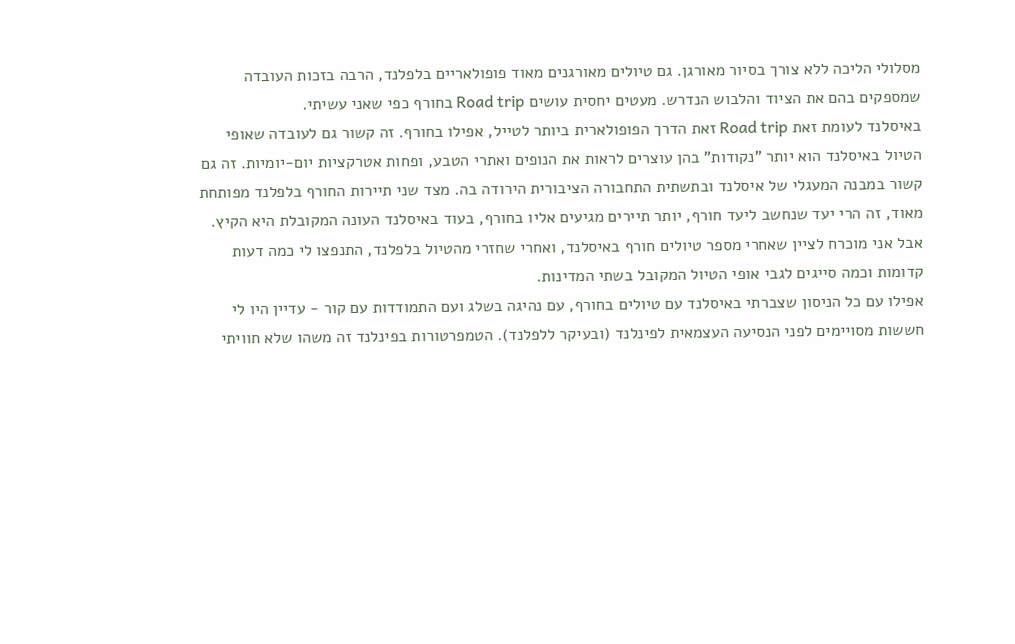מסלולי הליכה ללא צורך בסיור מאורגן. גם טיולים מאורגנים מאוד פופולאריים בלפלנד, הרבה בזכות העובדה שמספקים בהם את הציוד והלבוש הנדרש. מעטים יחסית עושים Road trip בחורף כפי שאני עשיתי.
באיסלנד לעומת זאת Road trip זאת הדרך הפופולארית ביותר לטייל, אפילו בחורף. זה קשור גם לעובדה שאופי הטיול באיסלנד הוא יותר "נקודות" בהן עוצרים לראות את הנופים ואתרי הטבע, ופחות אטרקציות יום-יומיות. זה גם קשור במבנה המעגלי של איסלנד ובתשתית התחבורה הציבורית הירודה בה. מצד שני תיירות החורף בלפלנד מפותחת מאוד, זה הרי יעד שנחשב ליעד חורף, יותר תיירים מגיעים אליו בחורף, בעוד באיסלנד העונה המקובלת היא הקיץ.
אבל אני מוכרח לציין שאחרי מספר טיולים חורף באיסלנד, ואחרי שחזרי מהטיול בלפלנד, התנפצו לי כמה דעות קדומות וכמה סייגים לגבי אופי הטיול המקובל בשתי המדינות.
אפילו עם כל הניסון שצברתי באיסלנד עם טיולים בחורף, עם נהיגה בשלג ועם התמודדות עם קור - עדיין היו לי חששות מסויימים לפני הנסיעה העצמאית לפינלנד (ובעיקר ללפלנד). הטמפרטורות בפינלנד זה משהו שלא חוויתי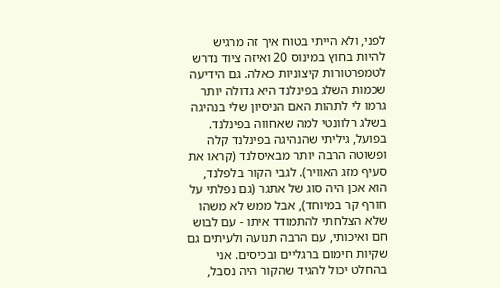לפני, ולא הייתי בטוח איך זה מרגיש להיות בחוץ במינוס 20 ואיזה ציוד נדרש לטמפרטורות קיצוניות כאלה. גם הידיעה שכמות השלג בפינלנד היא גדולה יותר גרמו לי לתהות האם הניסיון שלי בנהיגה בשלג רלוונטי למה שאחווה בפינלנד.
בפועל, גיליתי שהנהיגה בפינלנד קלה ופשוטה הרבה יותר מבאיסלנד (קראו את סעיף מזג האוויר). לגבי הקור בלפלנד, הוא אכן היה סוג של אתגר (גם נפלתי על חורף קר במיוחד), אבל ממש לא משהו שלא הצלחתי להתמודד איתו - עם לבוש חם ואיכותי, עם הרבה תנועה ולעיתים גם שקיות חימום ברגליים ובכיסים. אני בהחלט יכול להגיד שהקור היה נסבל,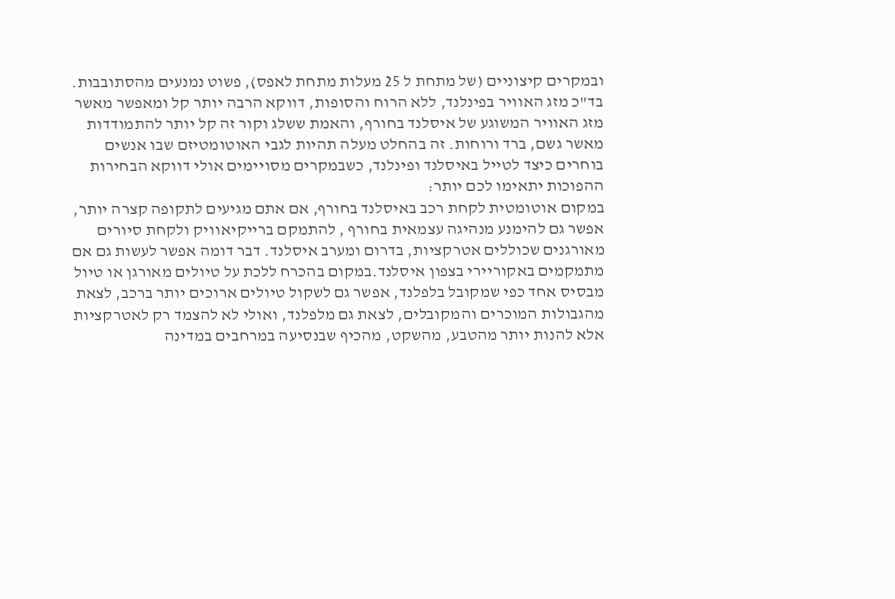ובמקרים קיצוניים (של מתחת ל 25 מעלות מתחת לאפס), פשוט נמנעים מהסתובבות. בד"כ מזג האוויר בפינלנד, ללא הרוח והסופות, דווקא הרבה יותר קל ומאפשר מאשר מזג האוויר המשוגע של איסלנד בחורף, והאמת ששלג וקור זה קל יותר להתמודדות מאשר גשם, ברד ורוחות. זה בהחלט מעלה תהיות לגבי האוטומטיזם שבו אנשים בוחרים כיצד לטייל באיסלנד ופינלנד, כשבמקרים מסויימים אולי דווקא הבחירות ההפוכות יתאימו לכם יותר:
במקום אוטומטית לקחת רכב באיסלנד בחורף, אם אתם מגיעים לתקופה קצרה יותר, אפשר גם להימנע מנהיגה עצמאית בחורף , להתמקם ברייקיאוויק ולקחת סיורים מאורגנים שכוללים אטרקציות, בדרום ומערב איסלנד. דבר דומה אפשר לעשות גם אם מתמקמים באקוריירי בצפון איסלנד.במקום בהכרח ללכת על טיולים מאורגן או טיול מבסיס אחד כפי שמקובל בלפלנד, אפשר גם לשקול טיולים ארוכים יותר ברכב, לצאת מהגבולות המוכרים והמקובלים, לצאת גם מלפלנד, ואולי לא להצמד רק לאטרקציות אלא להנות יותר מהטבע, מהשקט, מהכיף שבנסיעה במרחבים במדינה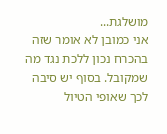מושלגת...
אני כמובן לא אומר שזה בהכרח נכון ללכת נגד מה שמקובל. בסוף יש סיבה לכך שאופי הטיול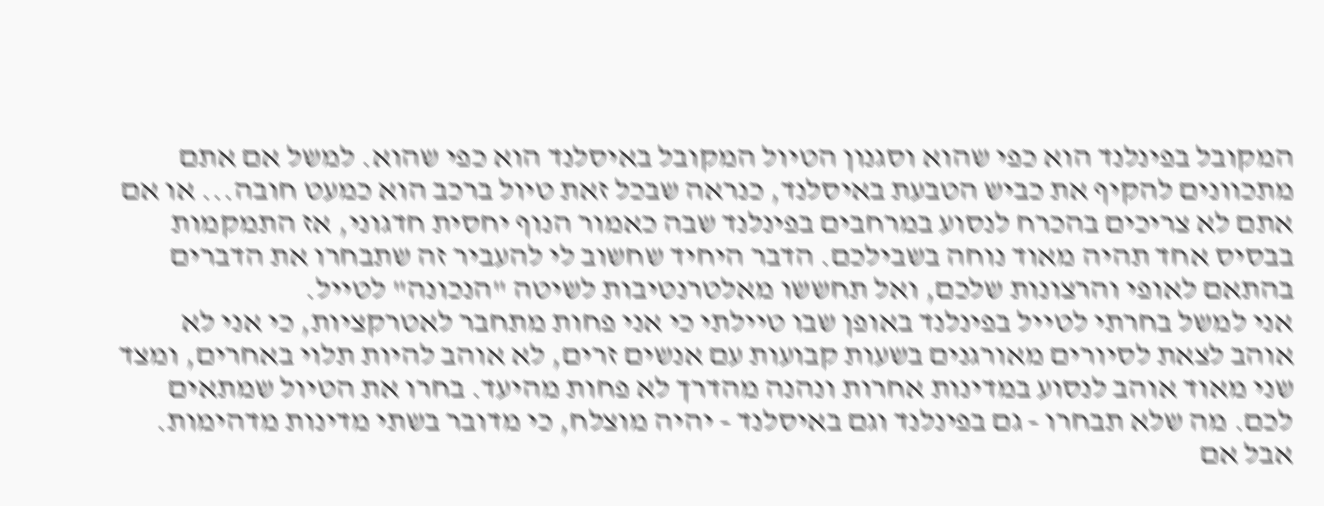המקובל בפינלנד הוא כפי שהוא וסגנון הטיול המקובל באיסלנד הוא כפי שהוא. למשל אם אתם מתכוונים להקיף את כביש הטבעת באיסלנד, כנראה שבכל זאת טיול ברכב הוא כמעט חובה... או אם אתם לא צריכים בהכרח לנסוע במרחבים בפינלנד שבה כאמור הנוף יחסית חדגוני, אז התמקמות בבסיס אחד תהיה מאוד נוחה בשבילכם. הדבר היחיד שחשוב לי להעביר זה שתבחרו את הדברים בהתאם לאופי והרצונות שלכם, ואל תחששו מאלטרנטיבות לשיטה "הנכונה" לטייל.
אני למשל בחרתי לטייל בפינלנד באופן שבו טיילתי כי אני פחות מתחבר לאטרקציות, כי אני לא אוהב לצאת לסיורים מאורגנים בשעות קבועות עם אנשים זרים, לא אוהב להיות תלוי באחרים, ומצד שני מאוד אוהב לנסוע במדינות אחרות ונהנה מהדרך לא פחות מהיעד. בחרו את הטיול שמתאים לכם. מה שלא תבחרו - גם בפינלנד וגם באיסלנד - יהיה מוצלח, כי מדובר בשתי מדינות מדהימות. אבל אם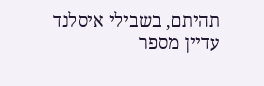תהיתם, בשבילי איסלנד עדיין מספר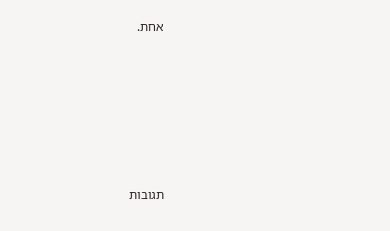אחת.






תגובות